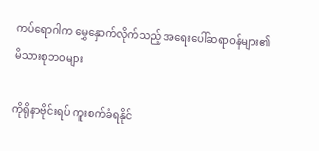ကပ်ရောဂါက မွှေနှောက်လိုက်သည့် အရေးပေါ်ဆရာဝန်များ၏ မိသားစုဘဝများ

ကိုရိုနာဗိုင်းရပ် ကူးစက်ခံရနိုင်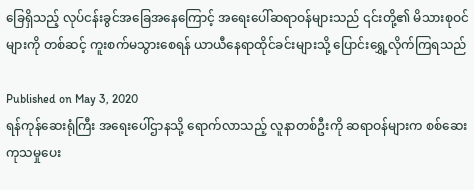ခြေရှိသည့် လုပ်ငန်းခွင်အခြေအနေကြောင့် အရေးပေါ်ဆရာဝန်များသည် ၎င်းတို့၏ မိသားစုဝင်များကို တစ်ဆင့် ကူးစက်မသွားစေရန် ယာယီနေရာထိုင်ခင်းများသို့ ပြောင်းရွှေ့လိုက်ကြရသည်

Published on May 3, 2020
ရန်ကုန်ဆေးရုံကြီး အရေးပေါ်ဌာနသို့ ရောက်လာသည့် လူနာတစ်ဦးကို ဆရာဝန်များက စစ်ဆေးကုသမှုပေး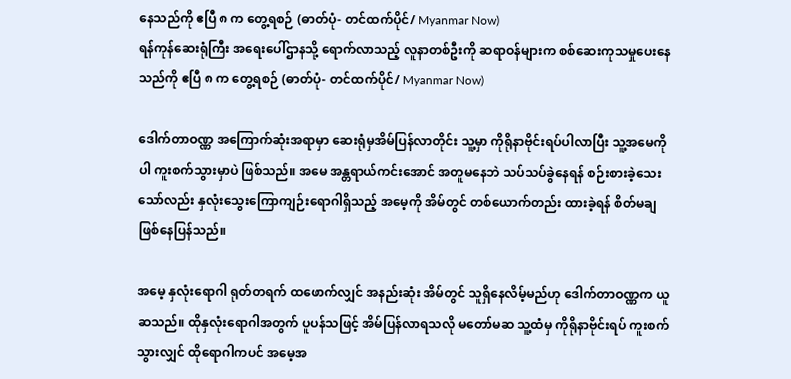နေသည်ကို ဧပြီ ၈ က တွေ့ရစဉ် (ဓာတ်ပုံ- တင်ထက်ပိုင်/ Myanmar Now)
ရန်ကုန်ဆေးရုံကြီး အရေးပေါ်ဌာနသို့ ရောက်လာသည့် လူနာတစ်ဦးကို ဆရာဝန်များက စစ်ဆေးကုသမှုပေးနေသည်ကို ဧပြီ ၈ က တွေ့ရစဉ် (ဓာတ်ပုံ- တင်ထက်ပိုင်/ Myanmar Now)

ဒေါက်တာဝဏ္ဏ အကြောက်ဆုံးအရာမှာ ဆေးရုံမှအိမ်ပြန်လာတိုင်း သူ့မှာ ကိုရိုနာဗိုင်းရပ်ပါလာပြီး သူ့အမေကိုပါ ကူးစက်သွားမှာပဲ ဖြစ်သည်။ အမေ အန္တရာယ်ကင်းအောင် အတူမနေဘဲ သပ်သပ်ခွဲနေရန် စဉ်းစားခဲ့သေး သော်လည်း နှလုံးသွေးကြောကျဉ်းရောဂါရှိသည့် အမေ့ကို အိမ်တွင် တစ်ယောက်တည်း ထားခဲ့ရန် စိတ်မချ ဖြစ်နေပြန်သည်။

အမေ့ နှလုံးရောဂါ ရုတ်တရက် ထဖောက်လျှင် အနည်းဆုံး အိမ်တွင် သူရှိနေလိမ့်မည်ဟု ဒေါက်တာဝဏ္ဏက ယူဆသည်။ ထိုနှလုံးရောဂါအတွက် ပူပန်သဖြင့် အိမ်ပြန်လာရသလို မတော်မဆ သူ့ထံမှ ကိုရိုနာဗိုင်းရပ် ကူးစက်သွားလျှင် ထိုရောဂါကပင် အမေ့အ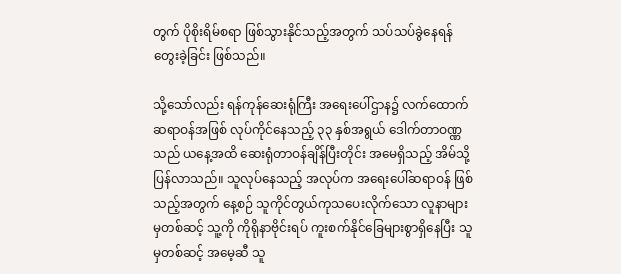တွက် ပိုစိုးရိမ်စရာ ဖြစ်သွားနိုင်သည့်အတွက် သပ်သပ်ခွဲနေရန် တွေးခဲ့ခြင်း ဖြစ်သည်။

သို့သော်လည်း ရန်ကုန်ဆေးရုံကြီး အရေးပေါ်ဌာန၌ လက်ထောက်ဆရာဝန်အဖြစ် လုပ်ကိုင်နေသည့် ၃၃ နှစ်အရွယ် ဒေါက်တာဝဏ္ဏသည် ယနေ့အထိ ဆေးရုံတာဝန်ချိန်ပြီးတိုင်း အမေရှိသည့် အိမ်သို့ ပြန်လာသည်။ သူလုပ်နေသည့် အလုပ်က အရေးပေါ်ဆရာဝန် ဖြစ်သည့်အတွက် နေ့စဉ် သူကိုင်တွယ်ကုသပေးလိုက်သော လူနာများမှတစ်ဆင့် သူ့ကို ကိုရိုနာဗိုင်းရပ် ကူးစက်နိုင်ခြေများစွာရှိနေပြီး သူမှတစ်ဆင့် အမေ့ဆီ သူ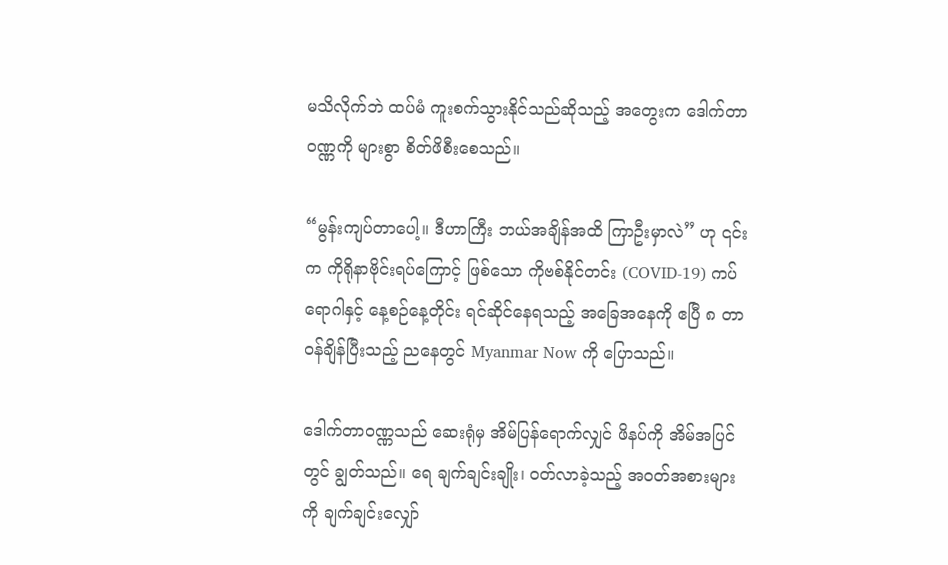မသိလိုက်ဘဲ ထပ်မံ ကူးစက်သွားနိုင်သည်ဆိုသည့် အတွေးက ဒေါက်တာဝဏ္ဏကို များစွာ စိတ်ဖိစီးစေသည်။

“မွန်းကျပ်တာပေါ့။ ဒီဟာကြီး ဘယ်အချိန်အထိ ကြာဦးမှာလဲ” ဟု ၎င်းက ကိုရိုနာဗိုင်းရပ်ကြောင့် ဖြစ်သော ကိုဗစ်နိုင်တင်း (COVID-19) ကပ်ရောဂါနှင့် နေ့စဉ်နေ့တိုင်း ရင်ဆိုင်နေရသည့် အခြေအနေကို ဧပြီ ၈ တာဝန်ချိန်ပြီးသည့် ညနေတွင် Myanmar Now ကို ပြောသည်။

ဒေါက်တာဝဏ္ဏသည် ဆေးရုံမှ အိမ်ပြန်ရောက်လျှင် ဖိနပ်ကို အိမ်အပြင်တွင် ချွတ်သည်။ ရေ ချက်ချင်းချိုး၊ ဝတ်လာခဲ့သည့် အဝတ်အစားများကို ချက်ချင်းလျှော်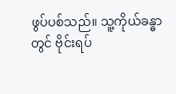ဖွပ်ပစ်သည်။ သူ့ကိုယ်ခန္ဓာတွင် ဗိုင်းရပ်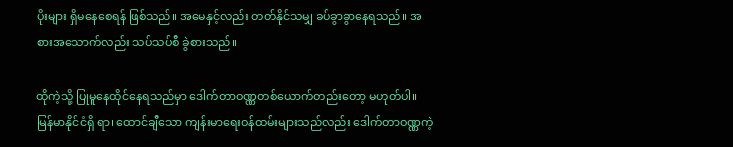ပိုးများ ရှိမနေစေရန် ဖြစ်သည်။ အမေနှင့်လည်း တတ်နိုင်သမျှ ခပ်ခွာခွာနေရသည်။ အစားအသောက်လည်း သပ်သပ်စီ ခွဲစားသည်။

ထိုကဲ့သို့ ပြုမူနေထိုင်နေရသည်မှာ ဒေါက်တာဝဏ္ဏတစ်ယောက်တည်းတော့ မဟုတ်ပါ။ မြန်မာနိုင်ငံရှိ ရာ၊ ထောင်ချီသော ကျန်းမာရေးဝန်ထမ်းများသည်လည်း ဒေါက်တာဝဏ္ဏကဲ့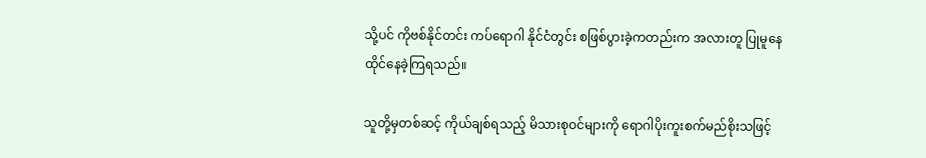သို့ပင် ကိုဗစ်နိုင်တင်း ကပ်ရောဂါ နိုင်ငံတွင်း စဖြစ်ပွားခဲ့ကတည်းက အလားတူ ပြုမူနေထိုင်နေခဲ့ကြရသည်။

သူတို့မှတစ်ဆင့် ကိုယ်ချစ်ရသည့် မိသားစုဝင်များကို ရောဂါပိုးကူးစက်မည်စိုးသဖြင့်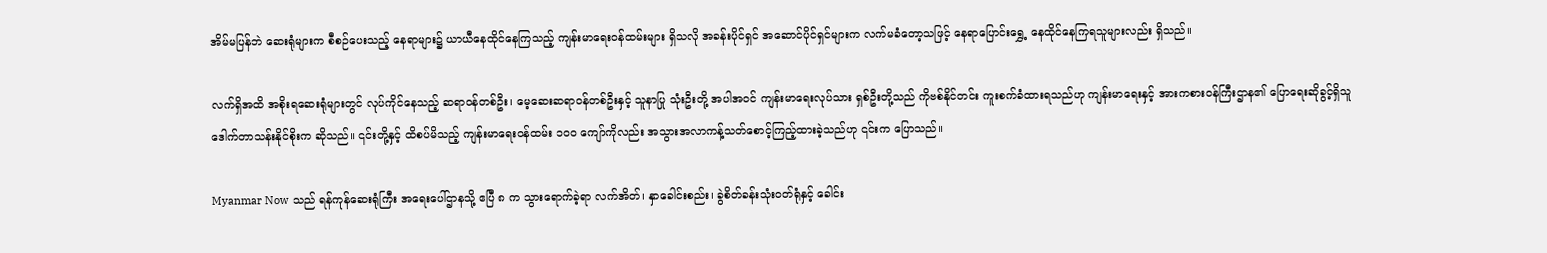အိမ်မပြန်ဘဲ ဆေးရုံများက စီစဉ်ပေးသည့် နေရာများ၌ ယာယီနေထိုင်နေကြသည့် ကျန်းမာရေးဝန်ထမ်းများ ရှိသလို အခန်းပိုင်ရှင် အဆောင်ပိုင်ရှင်များက လက်မခံတော့သဖြင့် နေရာပြောင်းရွှေ့ နေထိုင်နေကြရသူများလည်း ရှိသည်။

လက်ရှိအထိ အစိုးရဆေးရုံများတွင် လုပ်ကိုင်နေသည့် ဆရာဝန်တစ်ဦး၊ မေ့ဆေးဆရာဝန်တစ်ဦးနှင့် သူနာပြု သုံးဦးတို့ အပါအဝင် ကျန်းမာရေးလုပ်သား ရှစ်ဦးတို့သည် ကိုဗစ်နိုင်တင်း ကူးစက်ခံထားရသည်ဟု ကျန်းမာရေးနှင့် အားကစားဝန်ကြီးဌာန၏ ပြောရေးဆိုခွင့်ရှိသူ ဒေါက်တာသန်းနိုင်စိုးက ဆိုသည်။ ၎င်းတို့နှင့် ထိစပ်မိသည့် ကျန်းမာရေးဝန်ထမ်း ၁၀၀ ကျော်ကိုလည်း အသွားအလာကန့်သတ်စောင့်ကြည့်ထားခဲ့သည်ဟု ၎င်းက ပြောသည်။

Myanmar Now သည် ရန်ကုန်ဆေးရုံကြီး အရေးပေါ်ဌာနသို့ ဧပြီ ၈ က သွားရောက်ခဲ့ရာ လက်အိတ်၊ နှာခေါင်းစည်း၊ ခွဲစိတ်ခန်းသုံးဝတ်ရုံနှင့် ခေါင်း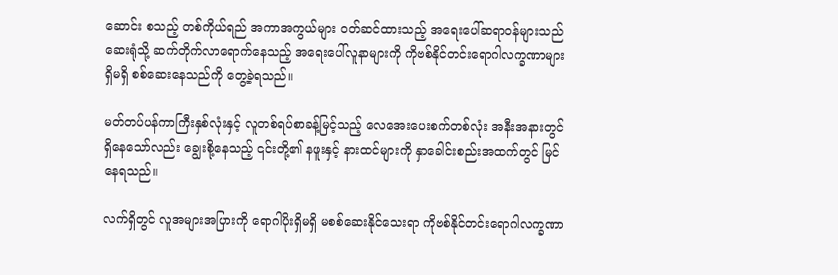ဆောင်း စသည့် တစ်ကိုယ်ရည် အကာအကွယ်များ ဝတ်ဆင်ထားသည့် အရေးပေါ်ဆရာဝန်များသည် ဆေးရုံသို့ ဆက်တိုက်လာရောက်နေသည့် အရေးပေါ်လူနာများကို ကိုဗစ်နိုင်တင်းရောဂါလက္ခဏာများ ရှိမရှိ စစ်ဆေးနေသည်ကို တွေ့ခဲ့ရသည်။

မတ်တပ်ပန်ကာကြီးနှစ်လုံးနှင့် လူတစ်ရပ်စာခန့်မြင့်သည့် လေအေးပေးစက်တစ်လုံး အနီးအနားတွင် ရှိနေသော်လည်း ချွေးစို့နေသည့် ၎င်းတို့၏ နဖူးနှင့် နားထင်များကို နှာခေါင်းစည်းအထက်တွင် မြင်နေရသည်။

လက်ရှိတွင် လူအများအပြားကို ရောဂါပိုးရှိမရှိ မစစ်ဆေးနိုင်သေးရာ ကိုဗစ်နိုင်တင်းရောဂါလက္ခဏာ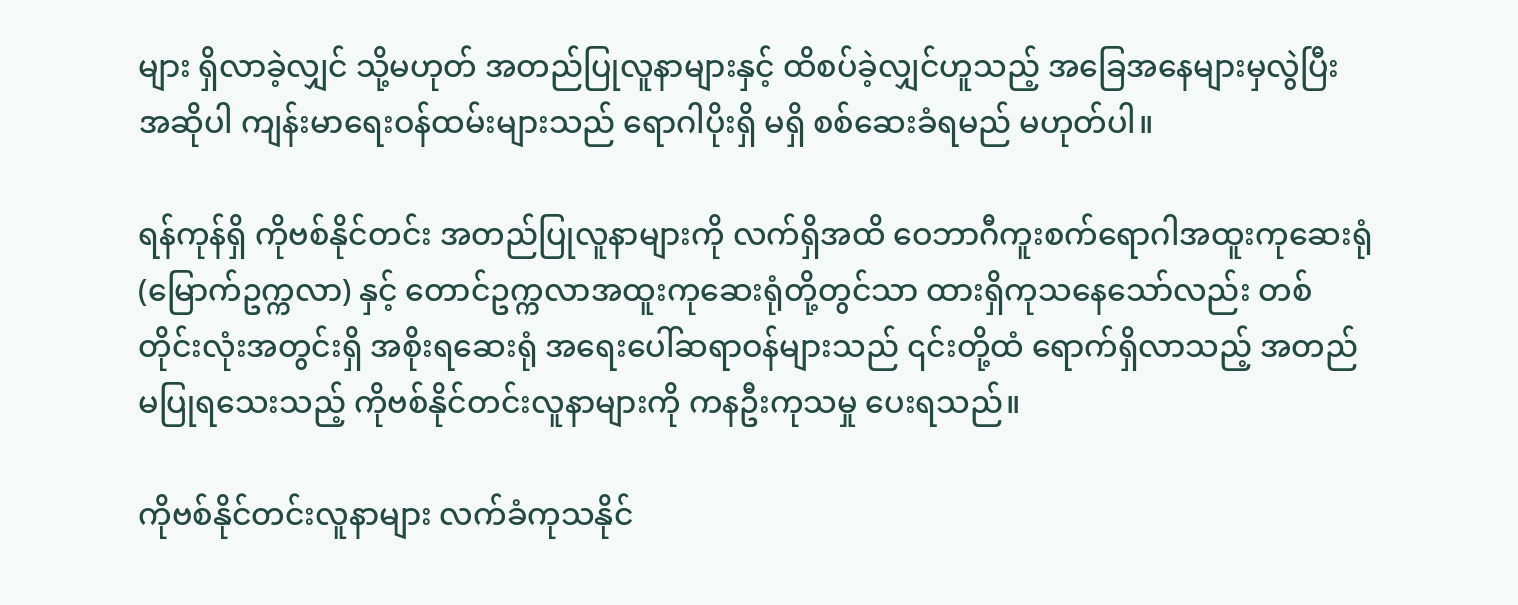များ ရှိလာခဲ့လျှင် သို့မဟုတ် အတည်ပြုလူနာများနှင့် ထိစပ်ခဲ့လျှင်ဟူသည့် အခြေအနေများမှလွဲပြီး အဆိုပါ ကျန်းမာရေးဝန်ထမ်းများသည် ရောဂါပိုးရှိ မရှိ စစ်ဆေးခံရမည် မဟုတ်ပါ။

ရန်ကုန်ရှိ ကိုဗစ်နိုင်တင်း အတည်ပြုလူနာများကို လက်ရှိအထိ ဝေဘာဂီကူးစက်ရောဂါအထူးကုဆေးရုံ (မြောက်ဥက္ကလာ) နှင့် တောင်ဥက္ကလာအထူးကုဆေးရုံတို့တွင်သာ ထားရှိကုသနေသော်လည်း တစ်တိုင်းလုံးအတွင်းရှိ အစိုးရဆေးရုံ အရေးပေါ်ဆရာဝန်များသည် ၎င်းတို့ထံ ရောက်ရှိလာသည့် အတည်မပြုရသေးသည့် ကိုဗစ်နိုင်တင်းလူနာများကို ကနဦးကုသမှု ပေးရသည်။

ကိုဗစ်နိုင်တင်းလူနာများ လက်ခံကုသနိုင်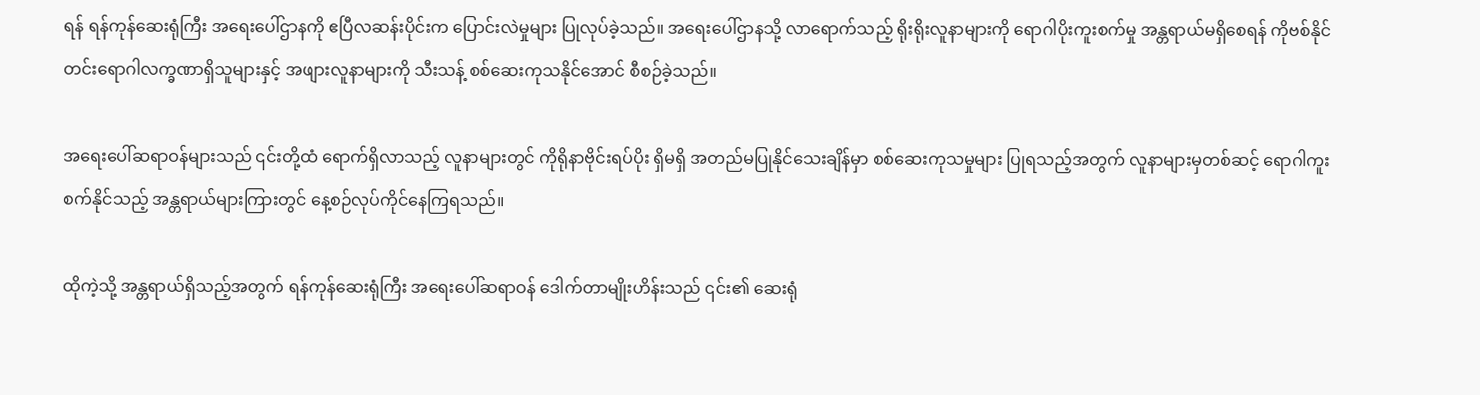ရန် ရန်ကုန်ဆေးရုံကြီး အရေးပေါ်ဌာနကို ဧပြီလဆန်းပိုင်းက ပြောင်းလဲမှုများ ပြုလုပ်ခဲ့သည်။ အရေးပေါ်ဌာနသို့ လာရောက်သည့် ရိုးရိုးလူနာများကို ရောဂါပိုးကူးစက်မှု အန္တရာယ်မရှိစေရန် ကိုဗစ်နိုင်တင်းရောဂါလက္ခဏာရှိသူများနှင့် အဖျားလူနာများကို သီးသန့် စစ်ဆေးကုသနိုင်အောင် စီစဉ်ခဲ့သည်။

အရေးပေါ်ဆရာဝန်များသည် ၎င်းတို့ထံ ရောက်ရှိလာသည့် လူနာများတွင် ကိုရိုနာဗိုင်းရပ်ပိုး ရှိမရှိ အတည်မပြုနိုင်သေးချိန်မှာ စစ်ဆေးကုသမှုများ ပြုရသည့်အတွက် လူနာများမှတစ်ဆင့် ရောဂါကူးစက်နိုင်သည့် အန္တရာယ်များကြားတွင် နေ့စဉ်လုပ်ကိုင်နေကြရသည်။

ထိုကဲ့သို့ အန္တရာယ်ရှိသည့်အတွက် ရန်ကုန်ဆေးရုံကြီး အရေးပေါ်ဆရာဝန် ဒေါက်တာမျိုးဟိန်းသည် ၎င်း၏ ဆေးရုံ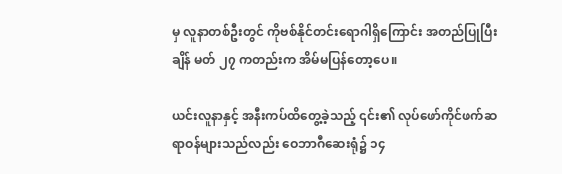မှ လူနာတစ်ဦးတွင် ကိုဗစ်နိုင်တင်းရောဂါရှိကြောင်း အတည်ပြုပြီးချိန် မတ် ၂၇ ကတည်းက အိမ်မပြန်တော့ပေ။

ယင်းလူနာနှင့် အနီးကပ်ထိတွေ့ခဲ့သည့် ၎င်း၏ လုပ်ဖော်ကိုင်ဖက်ဆရာဝန်များသည်လည်း ဝေဘာဂီဆေးရုံ၌ ၁၄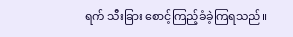ရက် သီးခြား စောင့်ကြည့်ခံခဲ့ကြရသည်။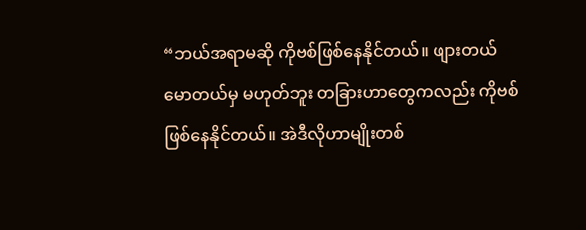“ဘယ်အရာမဆို ကိုဗစ်ဖြစ်နေနိုင်တယ်။ ဖျားတယ် မောတယ်မှ မဟုတ်ဘူး တခြားဟာတွေကလည်း ကိုဗစ်ဖြစ်နေနိုင်တယ်။ အဲဒီလိုဟာမျိုးတစ်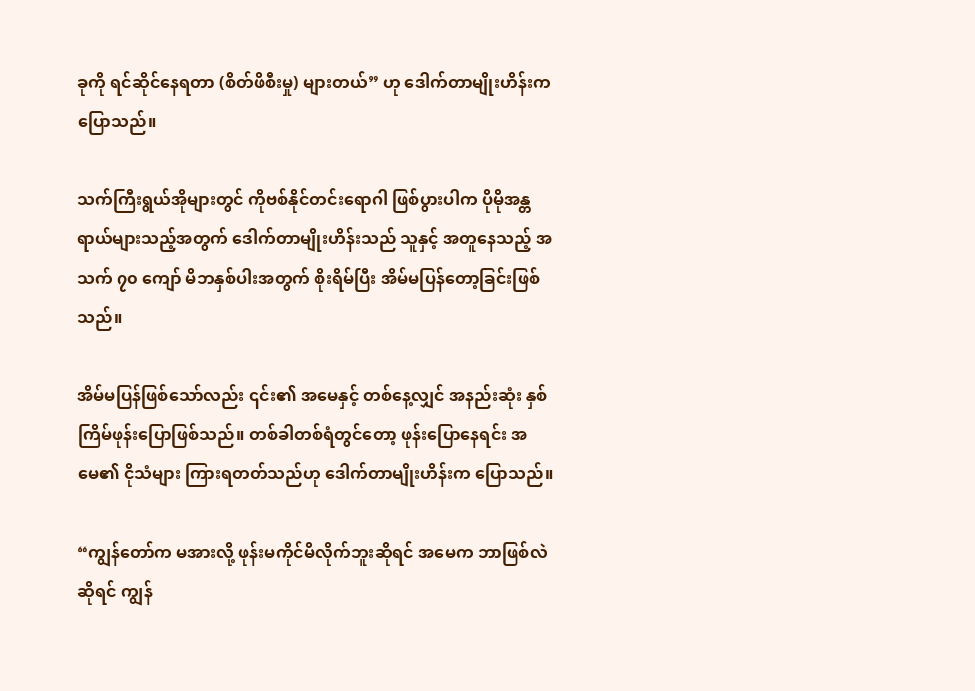ခုကို ရင်ဆိုင်နေရတာ (စိတ်ဖိစီးမှု) များတယ်” ဟု ဒေါက်တာမျိုးဟိန်းက ပြောသည်။

သက်ကြီးရွယ်အိုများတွင် ကိုဗစ်နိုင်တင်းရောဂါ ဖြစ်ပွားပါက ပိုမိုအန္တရာယ်များသည့်အတွက် ဒေါက်တာမျိုးဟိန်းသည် သူနှင့် အတူနေသည့် အသက် ၇၀ ကျော် မိဘနှစ်ပါးအတွက် စိုးရိမ်ပြီး အိမ်မပြန်တော့ခြင်းဖြစ်သည်။

အိမ်မပြန်ဖြစ်သော်လည်း ၎င်း၏ အမေနှင့် တစ်နေ့လျှင် အနည်းဆုံး နှစ်ကြိမ်ဖုန်းပြောဖြစ်သည်။ တစ်ခါတစ်ရံတွင်တော့ ဖုန်းပြောနေရင်း အမေ၏ ငိုသံများ ကြားရတတ်သည်ဟု ဒေါက်တာမျိုးဟိန်းက ပြောသည်။

“ကျွန်တော်က မအားလို့ ဖုန်းမကိုင်မိလိုက်ဘူးဆိုရင် အမေက ဘာဖြစ်လဲဆိုရင် ကျွန်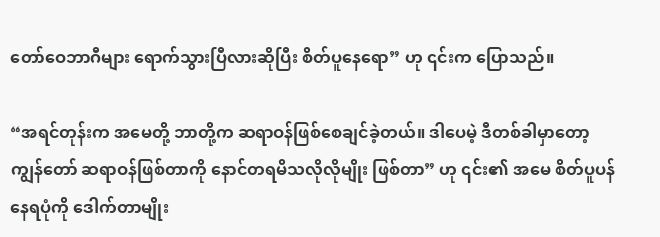တော်ဝေဘာဂီများ ရောက်သွားပြီလားဆိုပြီး စိတ်ပူနေရော” ဟု ၎င်းက ပြောသည်။

“အရင်တုန်းက အမေတို့ ဘာတို့က ဆရာဝန်ဖြစ်စေချင်ခဲ့တယ်။ ဒါပေမဲ့ ဒီတစ်ခါမှာတော့ ကျွန်တော် ဆရာဝန်ဖြစ်တာကို နောင်တရမိသလိုလိုမျိုး ဖြစ်တာ” ဟု ၎င်း၏ အမေ စိတ်ပူပန်နေရပုံကို ဒေါက်တာမျိုး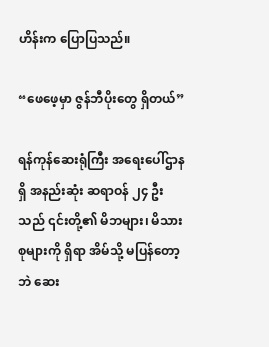ဟိန်းက ပြောပြသည်။

“ဖေဖေ့မှာ ဇွန်ဘီပိုးတွေ ရှိတယ်”

ရန်ကုန်ဆေးရုံကြီး အရေးပေါ်ဌာနရှိ အနည်းဆုံး ဆရာဝန် ၂၄ ဦးသည် ၎င်းတို့၏ မိဘများ၊ မိသားစုများကို ရှိရာ အိမ်သို့ မပြန်တော့ဘဲ ဆေး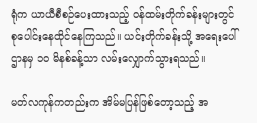ရုံက ယာယီစီစဉ်ပေးထားသည့် ဝန်ထမ်းတိုက်ခန်းများတွင် စုပေါင်းနေထိုင်နေကြသည်။ ယင်းတိုက်ခန်းသို့ အရေးပေါ်ဌာနမှ ၁၀ မိနစ်ခန့်သာ လမ်းလျှောက်သွားရသည်။

မတ်လကုန်ကတည်းက အိမ်မပြန်ဖြစ်တော့သည့် အ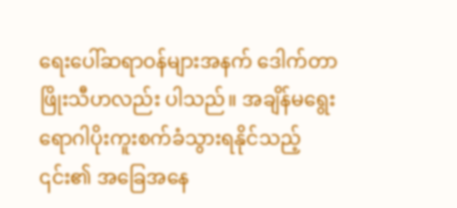ရေးပေါ်ဆရာဝန်များအနက် ဒေါက်တာဖြိုးသီဟလည်း ပါသည်။ အချိန်မရွေး ရောဂါပိုးကူးစက်ခံသွားရနိုင်သည့် ၎င်း၏ အခြေအနေ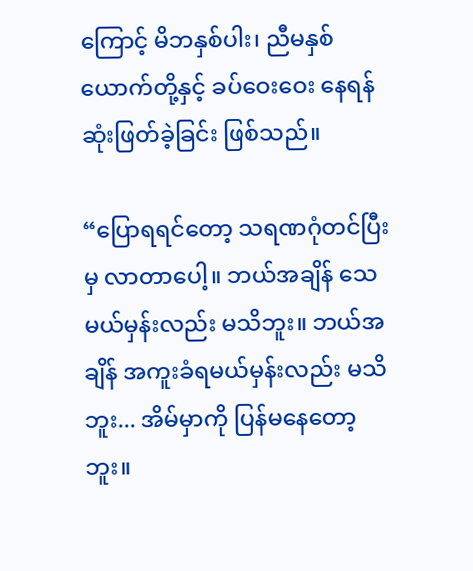ကြောင့် မိဘနှစ်ပါး၊ ညီမနှစ်ယောက်တို့နှင့် ခပ်ဝေးဝေး နေရန် ဆုံးဖြတ်ခဲ့ခြင်း ဖြစ်သည်။

“ပြောရရင်တော့ သရဏဂုံတင်ပြီးမှ လာတာပေါ့။ ဘယ်အချိန် သေမယ်မှန်းလည်း မသိဘူး။ ဘယ်အချိန် အကူးခံရမယ်မှန်းလည်း မသိဘူး... အိမ်မှာကို ပြန်မနေတော့ဘူး။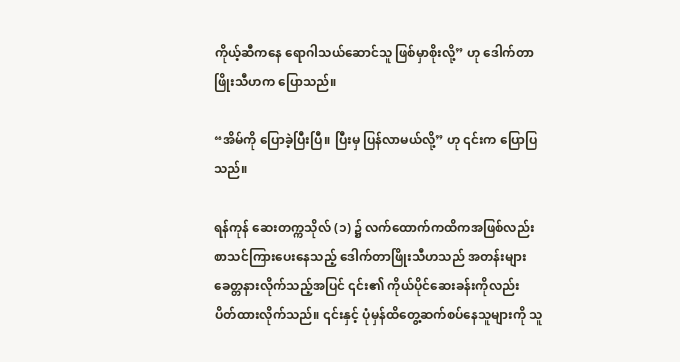ကိုယ့်ဆီကနေ ရောဂါသယ်ဆောင်သူ ဖြစ်မှာစိုးလို့” ဟု ဒေါက်တာဖြိုးသီဟက ပြောသည်။

“အိမ်ကို ပြောခဲ့ပြီးပြီ။ ပြီးမှ ပြန်လာမယ်လို့” ဟု ၎င်းက ပြောပြသည်။

ရန်ကုန် ဆေးတက္ကသိုလ် (၁) ၌ လက်ထောက်ကထိကအဖြစ်လည်း စာသင်ကြားပေးနေသည့် ဒေါက်တာဖြိုးသီဟသည် အတန်းများ ခေတ္တနားလိုက်သည့်အပြင် ၎င်း၏ ကိုယ်ပိုင်ဆေးခန်းကိုလည်း ပိတ်ထားလိုက်သည်။ ၎င်းနှင့် ပုံမှန်ထိတွေ့ဆက်စပ်နေသူများကို သူ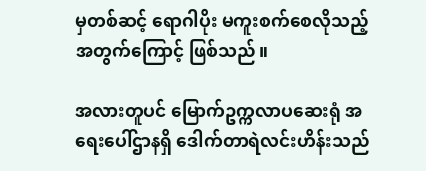မှတစ်ဆင့် ရောဂါပိုး မကူးစက်စေလိုသည့်အတွက်ကြောင့် ဖြစ်သည်။

အလားတူပင် မြောက်ဥက္ကလာပဆေးရုံ အရေးပေါ်ဌာနရှိ ဒေါက်တာရဲလင်းဟိန်းသည်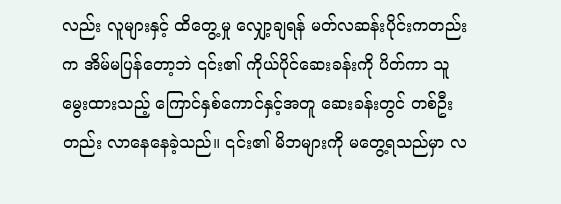လည်း လူများနှင့် ထိတွေ့မှု လျှော့ချရန် မတ်လဆန်းပိုင်းကတည်းက အိမ်မပြန်တော့ဘဲ ၎င်း၏ ကိုယ်ပိုင်ဆေးခန်းကို ပိတ်ကာ သူမွေးထားသည့် ကြောင်နှစ်ကောင်နှင့်အတူ ဆေးခန်းတွင် တစ်ဦးတည်း လာနေနေခဲ့သည်။ ၎င်း၏ မိဘများကို မတွေ့ရသည်မှာ လ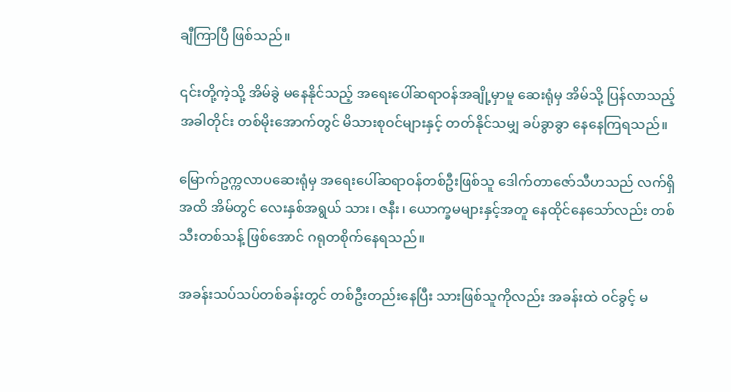ချီကြာပြီ ဖြစ်သည်။

၎င်းတို့ကဲ့သို့ အိမ်ခွဲ မနေနိုင်သည့် အရေးပေါ်ဆရာဝန်အချို့မှာမူ ဆေးရုံမှ အိမ်သို့ ပြန်လာသည့်အခါတိုင်း တစ်မိုးအောက်တွင် မိသားစုဝင်များနှင့် တတ်နိုင်သမျှ ခပ်ခွာခွာ နေနေကြရသည်။

မြောက်ဥက္ကလာပဆေးရုံမှ အရေးပေါ်ဆရာဝန်တစ်ဦးဖြစ်သူ ဒေါက်တာဇော်သီဟသည် လက်ရှိအထိ အိမ်တွင် လေးနှစ်အရွယ် သား၊ ဇနီး၊ ယောက္ခမများနှင့်အတူ နေထိုင်နေသော်လည်း တစ်သီးတစ်သန့် ဖြစ်အောင် ဂရုတစိုက်နေရသည်။

အခန်းသပ်သပ်တစ်ခန်းတွင် တစ်ဦးတည်းနေပြီး သားဖြစ်သူကိုလည်း အခန်းထဲ ဝင်ခွင့် မ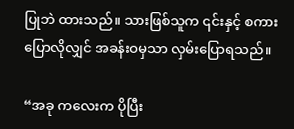ပြုဘဲ ထားသည်။ သားဖြစ်သူက ၎င်းနှင့် စကားပြောလိုလျှင် အခန်းဝမှသာ လှမ်းပြောရသည်။

“အခု ကလေးက ပိုပြီး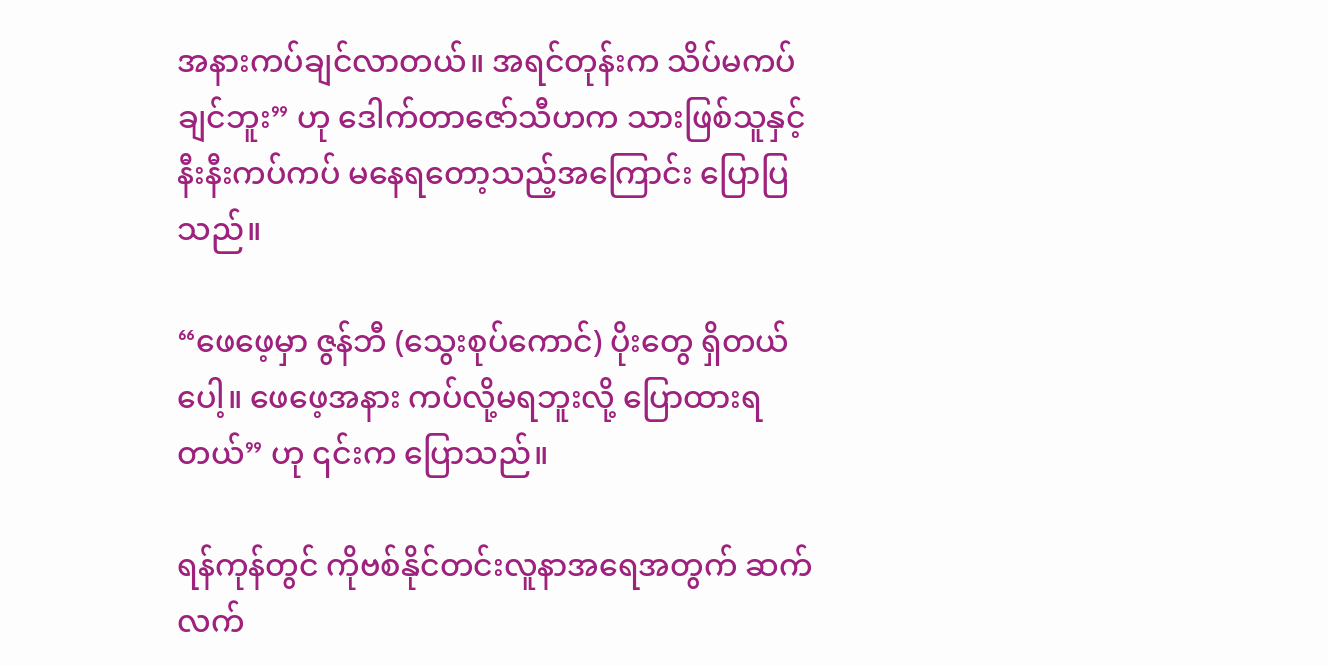အနားကပ်ချင်လာတယ်။ အရင်တုန်းက သိပ်မကပ်ချင်ဘူး” ဟု ဒေါက်တာဇော်သီဟက သားဖြစ်သူနှင့် နီးနီးကပ်ကပ် မနေရတော့သည့်အကြောင်း ပြောပြသည်။

“ဖေဖေ့မှာ ဇွန်ဘီ (သွေးစုပ်ကောင်) ပိုးတွေ ရှိတယ်ပေါ့။ ဖေဖေ့အနား ကပ်လို့မရဘူးလို့ ပြောထားရတယ်” ဟု ၎င်းက ပြောသည်။

ရန်ကုန်တွင် ကိုဗစ်နိုင်တင်းလူနာအရေအတွက် ဆက်လက်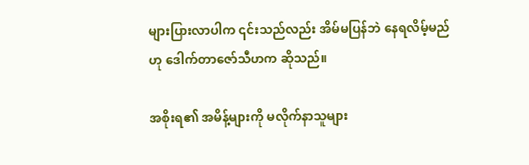များပြားလာပါက ၎င်းသည်လည်း အိမ်မပြန်ဘဲ နေရလိမ့်မည်ဟု ဒေါက်တာဇော်သီဟက ဆိုသည်။

အစိုးရ၏ အမိန့်များကို မလိုက်နာသူများ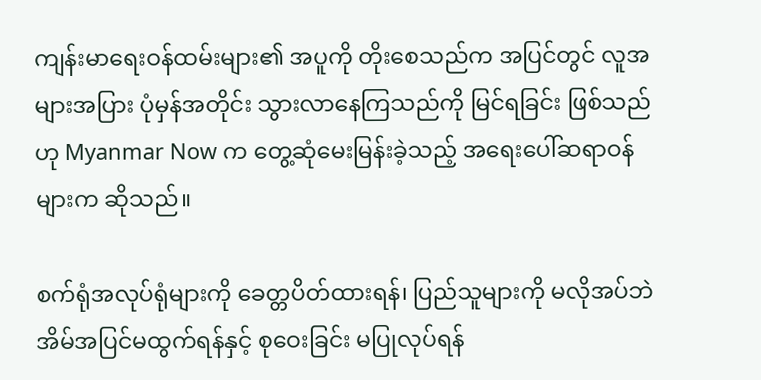ကျန်းမာရေးဝန်ထမ်းများ၏ အပူကို တိုးစေသည်က အပြင်တွင် လူအများအပြား ပုံမှန်အတိုင်း သွားလာနေကြသည်ကို မြင်ရခြင်း ဖြစ်သည်ဟု Myanmar Now က တွေ့ဆုံမေးမြန်းခဲ့သည့် အရေးပေါ်ဆရာဝန်များက ဆိုသည်။

စက်ရုံအလုပ်ရုံများကို ခေတ္တပိတ်ထားရန်၊ ပြည်သူများကို မလိုအပ်ဘဲ အိမ်အပြင်မထွက်ရန်နှင့် စုဝေးခြင်း မပြုလုပ်ရန်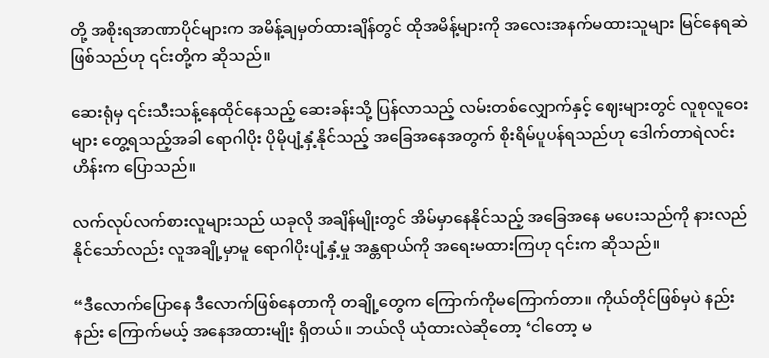တို့ အစိုးရအာဏာပိုင်များက အမိန့်ချမှတ်ထားချိန်တွင် ထိုအမိန့်များကို အလေးအနက်မထားသူများ မြင်နေရဆဲ ဖြစ်သည်ဟု ၎င်းတို့က ဆိုသည်။

ဆေးရုံမှ ၎င်းသီးသန့်နေထိုင်နေသည့် ဆေးခန်းသို့ ပြန်လာသည့် လမ်းတစ်လျှောက်နှင့် ဈေးများတွင် လူစုလူဝေးများ တွေ့ရသည့်အခါ ရောဂါပိုး ပိုမိုပျံ့နှံ့နိုင်သည့် အခြေအနေအတွက် စိုးရိမ်ပူပန်ရသည်ဟု ဒေါက်တာရဲလင်းဟိန်းက ပြောသည်။

လက်လုပ်လက်စားလူများသည် ယခုလို အချိန်မျိုးတွင် အိမ်မှာနေနိုင်သည့် အခြေအနေ မပေးသည်ကို နားလည်နိုင်သော်လည်း လူအချို့မှာမူ ရောဂါပိုးပျံ့နှံ့မှု အန္တရာယ်ကို အရေးမထားကြဟု ၎င်းက ဆိုသည်။

“ဒီလောက်ပြောနေ ဒီလောက်ဖြစ်နေတာကို တချို့တွေက ကြောက်ကိုမကြောက်တာ။ ကိုယ်တိုင်ဖြစ်မှပဲ နည်းနည်း ကြောက်မယ့် အနေအထားမျိုး ရှိတယ်။ ဘယ်လို ယုံထားလဲဆိုတော့ ‘ငါတော့ မ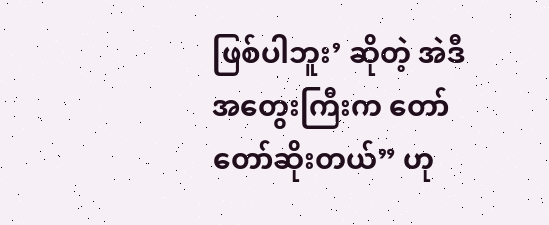ဖြစ်ပါဘူး’ ဆိုတဲ့ အဲဒီအတွေးကြီးက တော်တော်ဆိုးတယ်” ဟု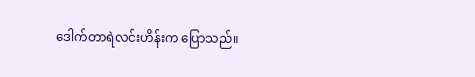ဒေါက်တာရဲလင်းဟိန်းက ပြောသည်။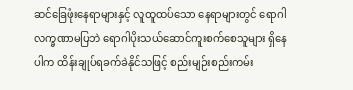ဆင်ခြေဖုံးနေရာများနှင့် လူထူထပ်သော နေရာများတွင် ရောဂါလက္ခဏာမပြဘဲ ရောဂါပိုးသယ်ဆောင်ကူးစက်စေသူများ ရှိနေပါက ထိန်းချုပ်ရခက်ခဲနိုင်သဖြင့် စည်းမျဉ်းစည်းကမ်း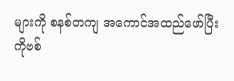များကို စနစ်တကျ အကောင်အထည်ဖော်ပြီး ကိုဗစ်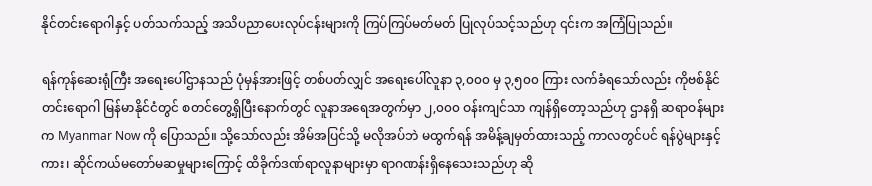နိုင်တင်းရောဂါနှင့် ပတ်သက်သည့် အသိပညာပေးလုပ်ငန်းများကို ကြပ်ကြပ်မတ်မတ် ပြုလုပ်သင့်သည်ဟု ၎င်းက အကြံပြုသည်။

ရန်ကုန်ဆေးရုံကြီး အရေးပေါ်ဌာနသည် ပုံမှန်အားဖြင့် တစ်ပတ်လျှင် အရေးပေါ်လူနာ ၃,၀၀၀ မှ ၃,၅၀၀ ကြား လက်ခံရသော်လည်း ကိုဗစ်နိုင်တင်းရောဂါ မြန်မာနိုင်ငံတွင် စတင်တွေ့ရှိပြီးနောက်တွင် လူနာအရေအတွက်မှာ ၂,၀၀၀ ဝန်းကျင်သာ ကျန်ရှိတော့သည်ဟု ဌာနရှိ ဆရာဝန်များက Myanmar Now ကို ပြောသည်။ သို့သော်လည်း အိမ်အပြင်သို့ မလိုအပ်ဘဲ မထွက်ရန် အမိန့်ချမှတ်ထားသည့် ကာလတွင်ပင် ရန်ပွဲများနှင့် ကား၊ ဆိုင်ကယ်မတော်မဆမှုများကြောင့် ထိခိုက်ဒဏ်ရာလူနာများမှာ ရာဂဏန်းရှိနေသေးသည်ဟု ဆို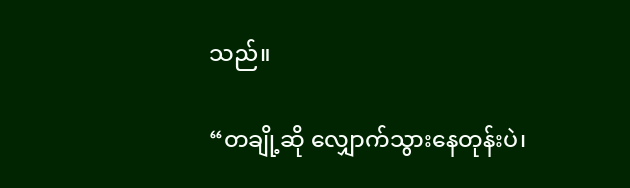သည်။

“တချို့ဆို လျှောက်သွားနေတုန်းပဲ၊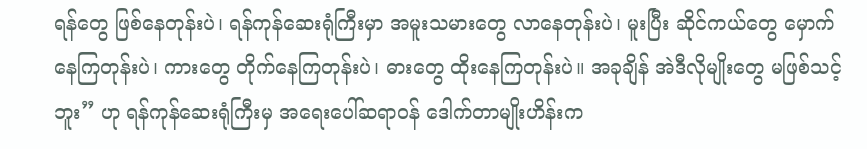ရန်တွေ ဖြစ်နေတုန်းပဲ၊ ရန်ကုန်ဆေးရုံကြီးမှာ အမူးသမားတွေ လာနေတုန်းပဲ၊ မူးပြီး ဆိုင်ကယ်တွေ မှောက်နေကြတုန်းပဲ၊ ကားတွေ တိုက်နေကြတုန်းပဲ၊ ဓားတွေ ထိုးနေကြတုန်းပဲ။ အခုချိန် အဲဒီလိုမျိုးတွေ မဖြစ်သင့်ဘူး” ဟု ရန်ကုန်ဆေးရုံကြီးမှ အရေးပေါ်ဆရာဝန် ဒေါက်တာမျိုးဟိန်းက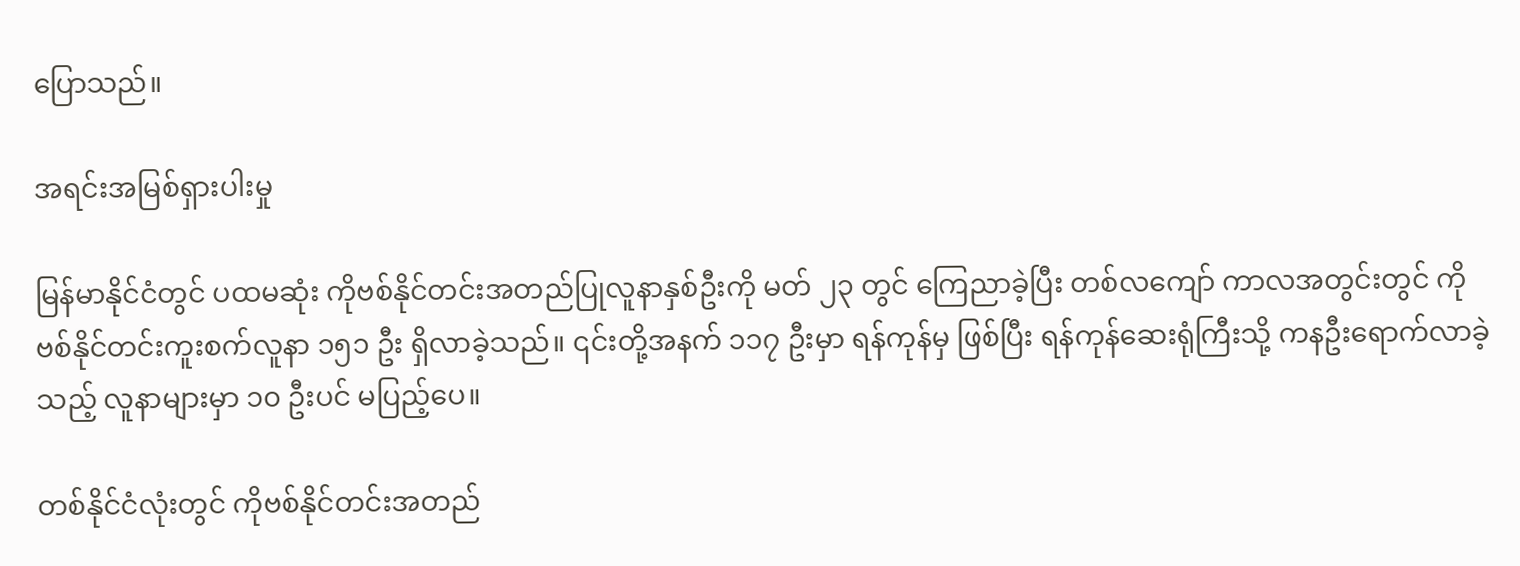ပြောသည်။

အရင်းအမြစ်ရှားပါးမှု

မြန်မာနိုင်ငံတွင် ပထမဆုံး ကိုဗစ်နိုင်တင်းအတည်ပြုလူနာနှစ်ဦးကို မတ် ၂၃ တွင် ကြေညာခဲ့ပြီး တစ်လကျော် ကာလအတွင်းတွင် ကိုဗစ်နိုင်တင်းကူးစက်လူနာ ၁၅၁ ဦး ရှိလာခဲ့သည်။ ၎င်းတို့အနက် ၁၁၇ ဦးမှာ ရန်ကုန်မှ ဖြစ်ပြီး ရန်ကုန်ဆေးရုံကြီးသို့ ကနဦးရောက်လာခဲ့သည့် လူနာများမှာ ၁၀ ဦးပင် မပြည့်ပေ။

တစ်နိုင်ငံလုံးတွင် ကိုဗစ်နိုင်တင်းအတည်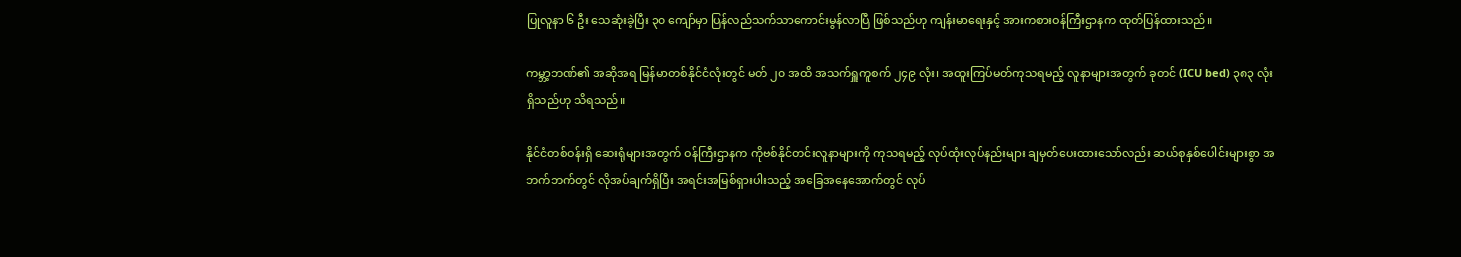ပြုလူနာ ၆ ဦး သေဆုံးခဲ့ပြီး ၃၀ ကျော်မှာ ပြန်လည်သက်သာကောင်းမွန်လာပြီ ဖြစ်သည်ဟု ကျန်းမာရေးနှင့် အားကစားဝန်ကြီးဌာနက ထုတ်ပြန်ထားသည်။

ကမ္ဘာ့ဘဏ်၏ အဆိုအရ မြန်မာတစ်နိုင်ငံလုံးတွင် မတ် ၂၀ အထိ အသက်ရှူကူစက် ၂၄၉ လုံး၊ အထူးကြပ်မတ်ကုသရမည့် လူနာများအတွက် ခုတင် (ICU bed) ၃၈၃ လုံး ရှိသည်ဟု သိရသည်။

နိုင်ငံတစ်ဝန်းရှိ ဆေးရုံများအတွက် ဝန်ကြီးဌာနက ကိုဗစ်နိုင်တင်းလူနာများကို ကုသရမည့် လုပ်ထုံးလုပ်နည်းများ ချမှတ်ပေးထားသော်လည်း ဆယ်စုနှစ်ပေါင်းများစွာ အဘက်ဘက်တွင် လိုအပ်ချက်ရှိပြီး အရင်းအမြစ်ရှားပါးသည့် အခြေအနေအောက်တွင် လုပ်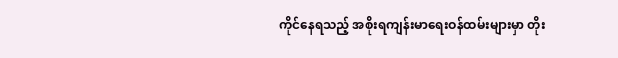ကိုင်နေရသည့် အစိုးရကျန်းမာရေးဝန်ထမ်းများမှာ တိုး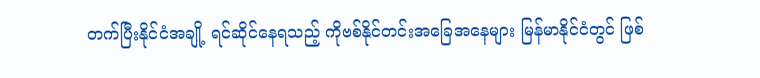တက်ပြီးနိုင်ငံအချို့ ရင်ဆိုင်နေရသည့် ကိုဗစ်နိုင်တင်းအခြေအနေများ မြန်မာနိုင်ငံတွင် ဖြစ်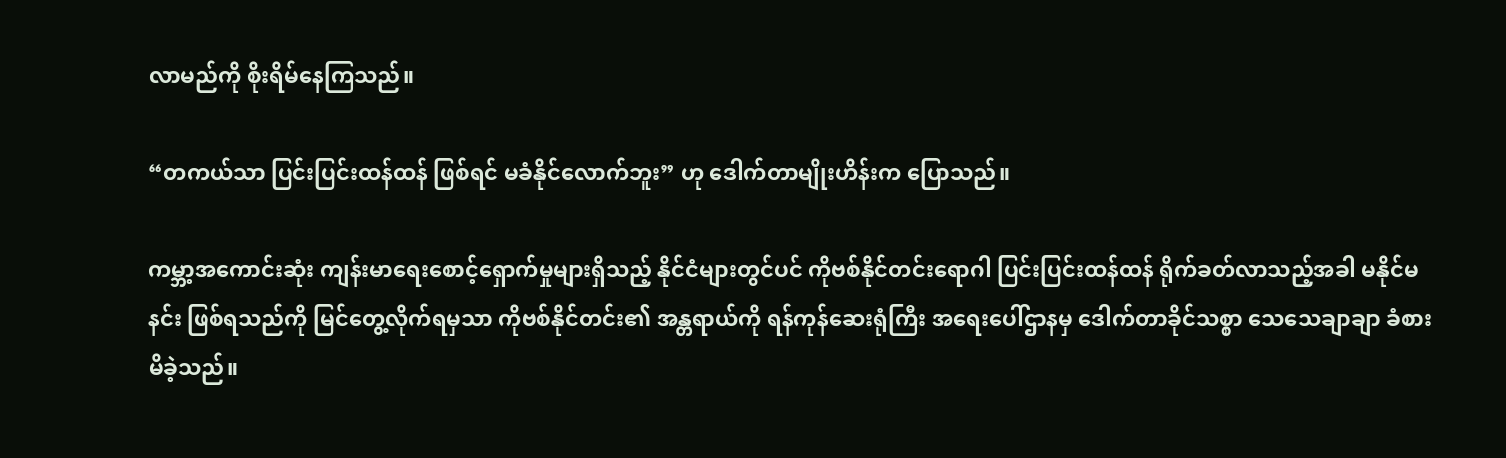လာမည်ကို စိုးရိမ်နေကြသည်။

“တကယ်သာ ပြင်းပြင်းထန်ထန် ဖြစ်ရင် မခံနိုင်လောက်ဘူး” ဟု ဒေါက်တာမျိုးဟိန်းက ပြောသည်။

ကမ္ဘာ့အကောင်းဆုံး ကျန်းမာရေးစောင့်ရှောက်မှုများရှိသည့် နိုင်ငံများတွင်ပင် ကိုဗစ်နိုင်တင်းရောဂါ ပြင်းပြင်းထန်ထန် ရိုက်ခတ်လာသည့်အခါ မနိုင်မနင်း ဖြစ်ရသည်ကို မြင်တွေ့လိုက်ရမှသာ ကိုဗစ်နိုင်တင်း၏ အန္တရာယ်ကို ရန်ကုန်ဆေးရုံကြီး အရေးပေါ်ဌာနမှ ဒေါက်တာခိုင်သစ္စာ သေသေချာချာ ခံစားမိခဲ့သည်။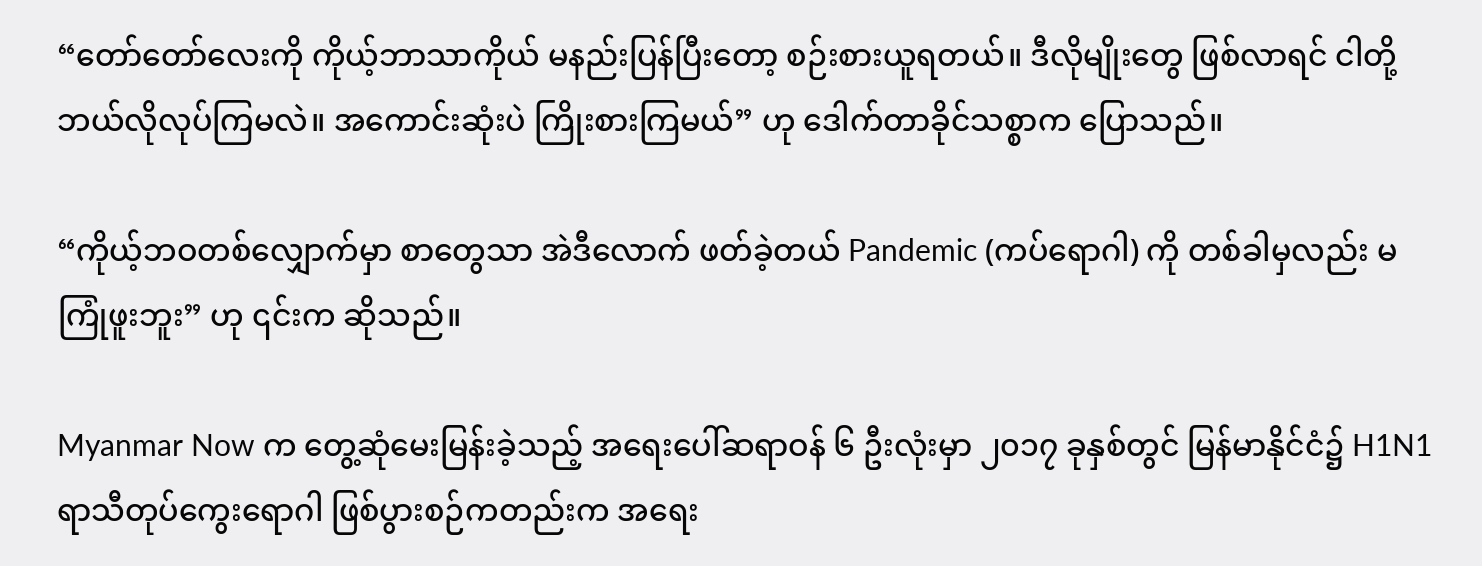“တော်တော်လေးကို ကိုယ့်ဘာသာကိုယ် မနည်းပြန်ပြီးတော့ စဉ်းစားယူရတယ်။ ဒီလိုမျိုးတွေ ဖြစ်လာရင် ငါတို့ ဘယ်လိုလုပ်ကြမလဲ။ အကောင်းဆုံးပဲ ကြိုးစားကြမယ်” ဟု ဒေါက်တာခိုင်သစ္စာက ပြောသည်။

“ကိုယ့်ဘဝတစ်လျှောက်မှာ စာတွေသာ အဲဒီလောက် ဖတ်ခဲ့တယ် Pandemic (ကပ်ရောဂါ) ကို တစ်ခါမှလည်း မကြုံဖူးဘူး” ဟု ၎င်းက ဆိုသည်။

Myanmar Now က တွေ့ဆုံမေးမြန်းခဲ့သည့် အရေးပေါ်ဆရာဝန် ၆ ဦးလုံးမှာ ၂၀၁၇ ခုနှစ်တွင် မြန်မာနိုင်ငံ၌ H1N1 ရာသီတုပ်ကွေးရောဂါ ဖြစ်ပွားစဉ်ကတည်းက အရေး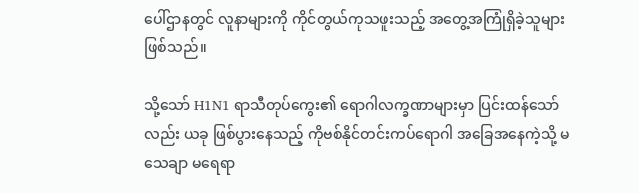ပေါ်ဌာနတွင် လူနာများကို ကိုင်တွယ်ကုသဖူးသည့် အတွေ့အကြုံရှိခဲ့သူများ ဖြစ်သည်။

သို့သော် H1N1 ရာသီတုပ်ကွေး၏ ရောဂါလက္ခဏာများမှာ ပြင်းထန်သော်လည်း ယခု ဖြစ်ပွားနေသည့် ကိုဗစ်နိုင်တင်းကပ်ရောဂါ အခြေအနေကဲ့သို့ မသေချာ မရေရာ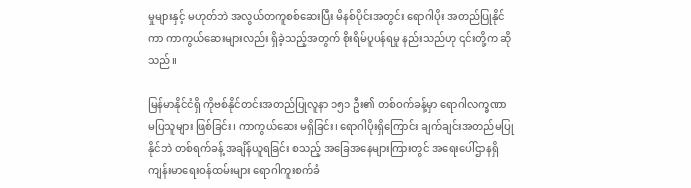မှုများနှင့် မဟုတ်ဘဲ အလွယ်တကူစစ်ဆေးပြီး မိနစ်ပိုင်းအတွင်း ရောဂါပိုး အတည်ပြုနိုင်ကာ ကာကွယ်ဆေးများလည်း ရှိခဲ့သည့်အတွက် စိုးရိမ်ပူပန်ရမှု နည်းသည်ဟု ၎င်းတို့က ဆိုသည်။

မြန်မာနိုင်ငံရှိ ကိုဗစ်နိုင်တင်းအတည်ပြုလူနာ ၁၅၁ ဦး၏ တစ်ဝက်ခန့်မှာ ရောဂါလက္ခဏာ မပြသူများ ဖြစ်ခြင်း၊ ကာကွယ်ဆေး မရှိခြင်း၊ ရောဂါပိုးရှိကြောင်း ချက်ချင်းအတည်မပြုနိုင်ဘဲ တစ်ရက်ခန့် အချိန်ယူရခြင်း စသည့် အခြေအနေများကြားတွင် အရေးပေါ်ဌာနရှိ ကျန်းမာရေးဝန်ထမ်းများ ရောဂါကူးစက်ခံ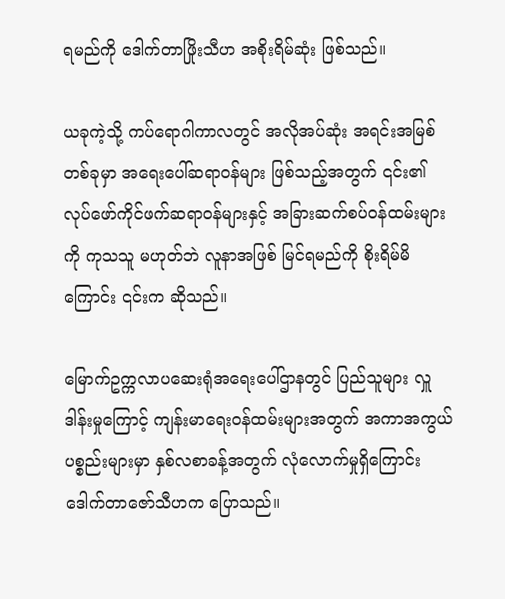ရမည်ကို ဒေါက်တာဖြိုးသီဟ အစိုးရိမ်ဆုံး ဖြစ်သည်။

ယခုကဲ့သို့ ကပ်ရောဂါကာလတွင် အလိုအပ်ဆုံး အရင်းအမြစ်တစ်ခုမှာ အရေးပေါ်ဆရာဝန်များ ဖြစ်သည့်အတွက် ၎င်း၏ လုပ်ဖော်ကိုင်ဖက်ဆရာဝန်များနှင့် အခြားဆက်စပ်ဝန်ထမ်းများကို ကုသသူ မဟုတ်ဘဲ လူနာအဖြစ် မြင်ရမည်ကို စိုးရိမ်မိကြောင်း ၎င်းက ဆိုသည်။

မြောက်ဥက္ကလာပဆေးရုံအရေးပေါ်ဌာနတွင် ပြည်သူများ လှူဒါန်းမှုကြောင့် ကျန်းမာရေးဝန်ထမ်းများအတွက် အကာအကွယ်ပစ္စည်းများမှာ နှစ်လစာခန့်အတွက် လုံလောက်မှုရှိကြောင်း ဒေါက်တာဇော်သီဟက ပြောသည်။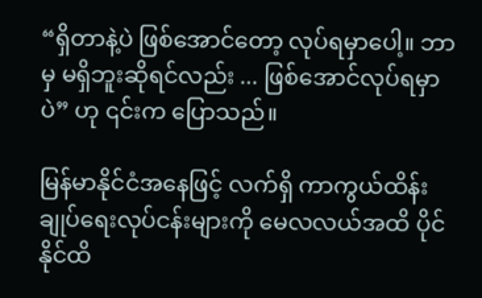“ရှိတာနဲ့ပဲ ဖြစ်အောင်တော့ လုပ်ရမှာပေါ့။ ဘာမှ မရှိဘူးဆိုရင်လည်း ... ဖြစ်အောင်လုပ်ရမှာပဲ” ဟု ၎င်းက ပြောသည်။

မြန်မာနိုင်ငံအနေဖြင့် လက်ရှိ ကာကွယ်ထိန်းချုပ်ရေးလုပ်ငန်းများကို မေလလယ်အထိ ပိုင်နိုင်ထိ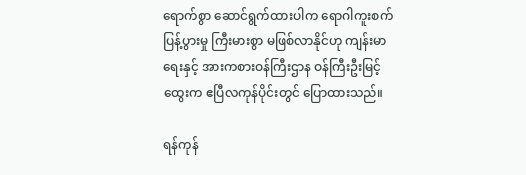ရောက်စွာ ဆောင်ရွက်ထားပါက ရောဂါကူးစက်ပြန့်ပွားမှု ကြီးမားစွာ မဖြစ်လာနိုင်ဟု ကျန်းမာရေးနှင့် အားကစားဝန်ကြီးဌာန ဝန်ကြီးဦးမြင့်ထွေးက ဧပြီလကုန်ပိုင်းတွင် ပြောထားသည်။

ရန်ကုန်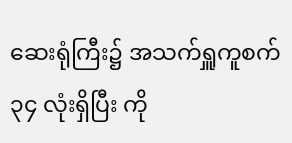ဆေးရုံကြီး၌ အသက်ရှူကူစက် ၃၄ လုံးရှိပြီး ကို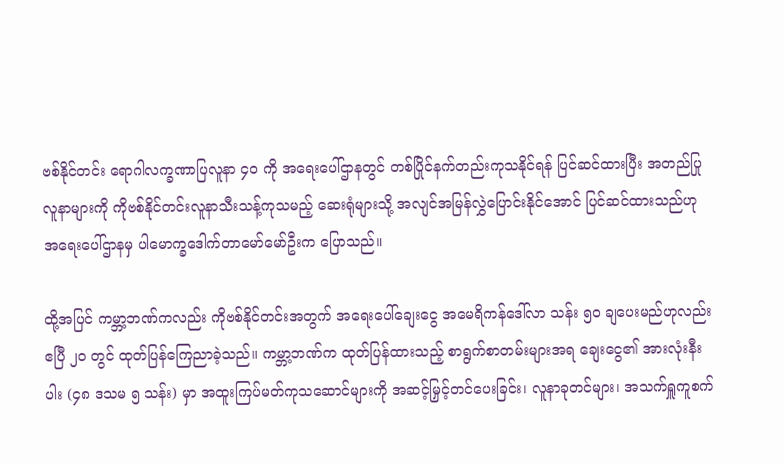ဗစ်နိုင်တင်း ရောဂါလက္ခဏာပြလူနာ ၄၀ ကို အရေးပေါ်ဌာနတွင် တစ်ပြိုင်နက်တည်းကုသနိုင်ရန် ပြင်ဆင်ထားပြီး အတည်ပြုလူနာများကို ကိုဗစ်နိုင်တင်းလူနာသီးသန့်ကုသမည့် ဆေးရုံများသို့ အလျင်အမြန်လွှဲပြောင်းနိုင်အောင် ပြင်ဆင်ထားသည်ဟု အရေးပေါ်ဌာနမှ ပါမောက္ခဒေါက်တာမော်မော်ဦးက ပြောသည်။

ထို့အပြင် ကမ္ဘာ့ဘဏ်ကလည်း ကိုဗစ်နိုင်တင်းအတွက် အရေးပေါ်ချေးငွေ အမေရိကန်ဒေါ်လာ သန်း ၅၀ ချပေးမည်ဟုလည်း ဧပြီ ၂၀ တွင် ထုတ်ပြန်ကြေညာခဲ့သည်။ ကမ္ဘာ့ဘဏ်က ထုတ်ပြန်ထားသည့် စာရွက်စာတမ်းများအရ ချေးငွေ၏ အားလုံးနီးပါး (၄၈ ဒသမ ၅ သန်း) မှာ အထူးကြပ်မတ်ကုသဆောင်များကို အဆင့်မြှင့်တင်ပေးခြင်း၊ လူနာခုတင်များ၊ အသက်ရှူကူစက်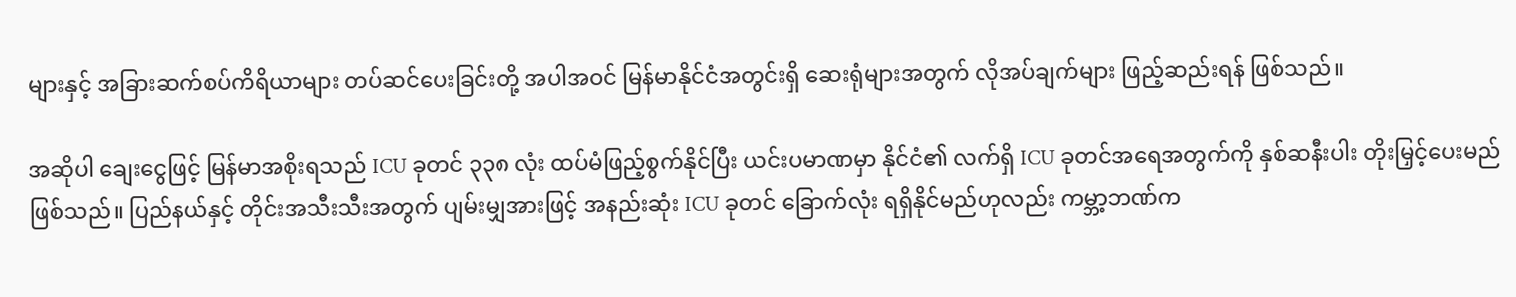များနှင့် အခြားဆက်စပ်ကိရိယာများ တပ်ဆင်ပေးခြင်းတို့ အပါအဝင် မြန်မာနိုင်ငံအတွင်းရှိ ဆေးရုံများအတွက် လိုအပ်ချက်များ ဖြည့်ဆည်းရန် ဖြစ်သည်။

အဆိုပါ ချေးငွေဖြင့် မြန်မာအစိုးရသည် ICU ခုတင် ၃၃၈ လုံး ထပ်မံဖြည့်စွက်နိုင်ပြီး ယင်းပမာဏမှာ နိုင်ငံ၏ လက်ရှိ ICU ခုတင်အရေအတွက်ကို နှစ်ဆနီးပါး တိုးမြှင့်ပေးမည် ဖြစ်သည်။ ပြည်နယ်နှင့် တိုင်းအသီးသီးအတွက် ပျမ်းမျှအားဖြင့် အနည်းဆုံး ICU ခုတင် ခြောက်လုံး ရရှိနိုင်မည်ဟုလည်း ကမ္ဘာ့ဘဏ်က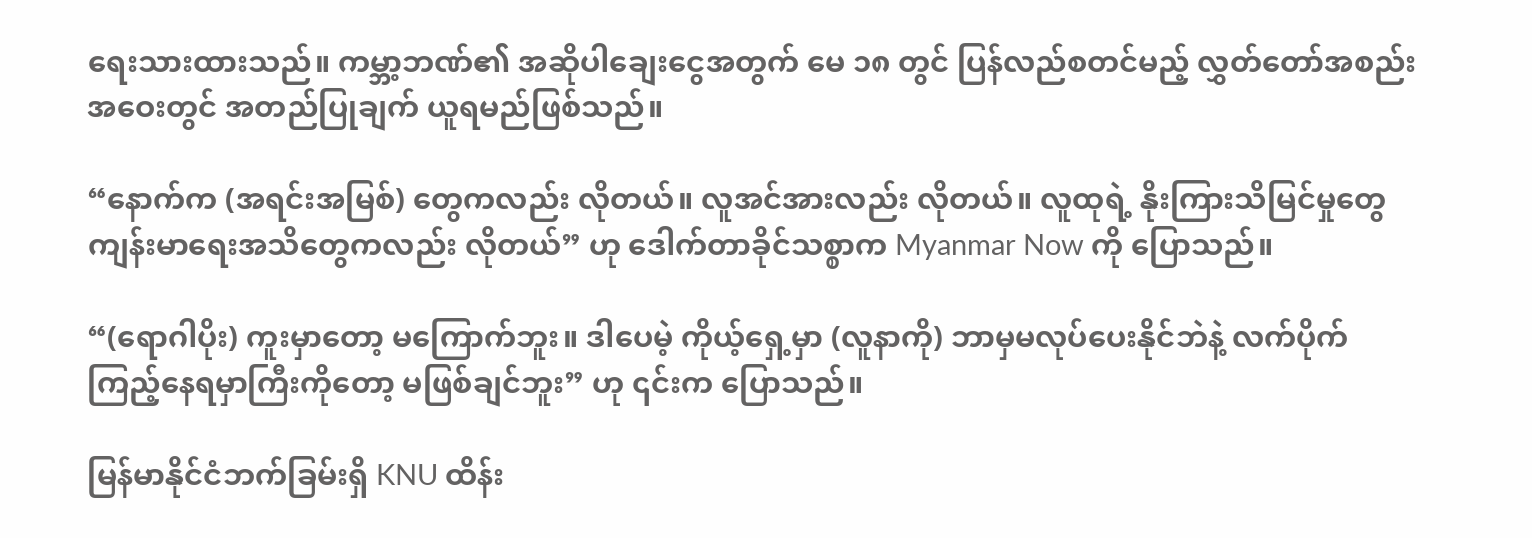ရေးသားထားသည်။ ကမ္ဘာ့ဘဏ်၏ အဆိုပါချေးငွေအတွက် မေ ၁၈ တွင် ပြန်လည်စတင်မည့် လွှတ်တော်အစည်းအဝေးတွင် အတည်ပြုချက် ယူရမည်ဖြစ်သည်။

“နောက်က (အရင်းအမြစ်) တွေကလည်း လိုတယ်။ လူအင်အားလည်း လိုတယ်။ လူထုရဲ့ နိုးကြားသိမြင်မှုတွေ ကျန်းမာရေးအသိတွေကလည်း လိုတယ်” ဟု ဒေါက်တာခိုင်သစ္စာက Myanmar Now ကို ပြောသည်။

“(ရောဂါပိုး) ကူးမှာတော့ မကြောက်ဘူး။ ဒါပေမဲ့ ကိုယ့်ရှေ့မှာ (လူနာကို) ဘာမှမလုပ်ပေးနိုင်ဘဲနဲ့ လက်ပိုက်ကြည့်နေရမှာကြီးကိုတော့ မဖြစ်ချင်ဘူး” ဟု ၎င်းက ပြောသည်။

မြန်မာနိုင်ငံဘက်ခြမ်းရှိ KNU ထိန်း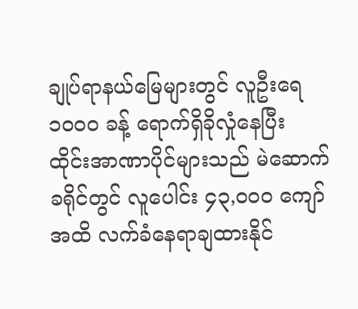ချုပ်ရာနယ်မြေများတွင် လူဦးရေ ၁၀၀၀ ခန့် ရောက်ရှိခိုလှုံနေပြီး  ထိုင်းအာဏာပိုင်များသည် မဲဆောက်ခရိုင်တွင် လူပေါင်း ၄၃,၀၀၀ ကျော်အထိ လက်ခံနေရာချထားနိုင်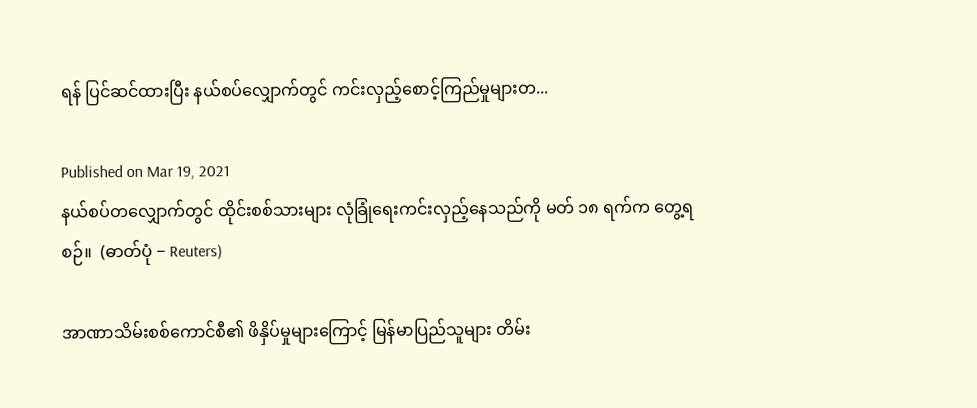ရန် ပြင်ဆင်ထားပြီး နယ်စပ်လျှောက်တွင် ကင်းလှည့်စောင့်ကြည်မှုများတ...

Published on Mar 19, 2021
နယ်စပ်တလျှောက်တွင် ထိုင်းစစ်သားများ လုံခြုံရေးကင်းလှည့်နေသည်ကို မတ် ၁၈ ရက်က တွေ့ရစဉ်။  (ဓာတ်ပုံ − Reuters)

အာဏာသိမ်းစစ်ကောင်စီ၏ ဖိနှိပ်မှုများကြောင့် မြန်မာပြည်သူများ တိမ်း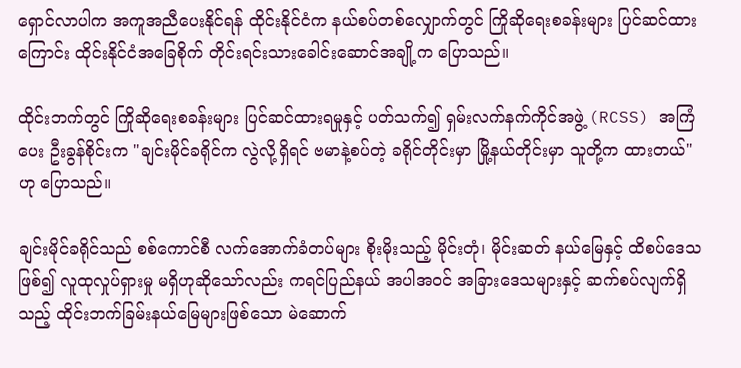ရှောင်လာပါက အကူအညီပေးနိုင်ရန် ထိုင်းနိုင်ငံက နယ်စပ်တစ်လျှောက်တွင် ကြိုဆိုရေးစခန်းများ ပြင်ဆင်ထားကြောင်း ထိုင်းနိုင်ငံအခြေစိုက် တိုင်းရင်းသားခေါင်းဆောင်အချို့က ပြောသည်။

ထိုင်းဘက်တွင် ကြိုဆိုရေးစခန်းများ ပြင်ဆင်ထားရမှုနှင့် ပတ်သက်၍ ရှမ်းလက်နက်ကိုင်အဖွဲ့ (RCSS) အကြံပေး ဦးခွန်စိုင်းက "ချင်းမိုင်ခရိုင်က လွဲလို့ရှိရင် ဗမာနဲ့စပ်တဲ့ ခရိုင်တိုင်းမှာ မြို့နယ်တိုင်းမှာ သူတို့က ထားတယ်" ဟု ပြောသည်။

ချင်းမိုင်ခရိုင်သည် စစ်ကောင်စီ လက်အောက်ခံတပ်များ စိုးမိုးသည့် မိုင်းတုံ၊ မိုင်းဆတ် နယ်မြေနှင့် ထိစပ်ဒေသဖြစ်၍ လူထုလှုပ်ရှားမှု မရှိဟုဆိုသော်လည်း ကရင်ပြည်နယ် အပါအဝင် အခြားဒေသများနှင့် ဆက်စပ်လျက်ရှိသည့် ထိုင်းဘက်ခြမ်းနယ်မြေများဖြစ်သော မဲ‌ဆောက်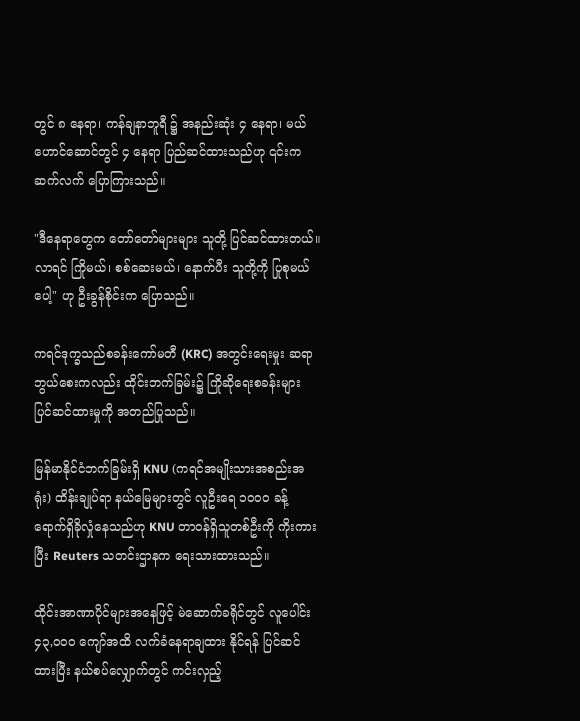တွင် ၈ နေရာ၊ ကန်ချနာဘူရီ ၌ အနည်းဆုံး ၄ နေရာ၊ မယ်ဟောင်ဆောင်တွင် ၄ နေရာ ပြည်ဆင်ထားသည်ဟု ၎င်းက ဆက်လက် ပြောကြားသည်။

"ဒီနေရာတွေက တော်တော်များများ သူတို့ ပြင်ဆင်ထားတယ်။ လာရင် ကြိုမယ်၊ စစ်ဆေးမယ်၊ နောက်ပီး သူတို့ကို ပြုစုမယ်ပေါ့" ဟု ဦးခွန်စိုင်းက ပြောသည်။

ကရင်ဒုက္ခသည်စခန်းကော်မတီ (KRC) အတွင်းရေးမှုး ဆရာဘွယ်စေးကလည်း ထိုင်းဘက်ခြမ်း၌ ကြိုဆိုရေးစခန်းများ ပြင်ဆင်ထားမှုကို အတည်ပြုသည်။

မြန်မာနိုင်ငံဘက်ခြမ်းရှိ KNU (ကရင်အမျိုးသားအစည်းအရုံး) ထိန်းချုပ်ရာ နယ်မြေများတွင် လူဦးရေ ၁၀၀၀ ခန့် ရောက်ရှိခိုလှုံနေသည်ဟု KNU တာဝန်ရှိသူတစ်ဦးကို ကိုးကားပြီး Reuters သတင်းဌာနက ရေးသားထားသည်။

ထိုင်းအာဏာပိုင်များအနေဖြင့် မဲဆောက်ခရိုင်တွင် လူပေါင်း ၄၃,၀၀၀ ကျော်အထိ လက်ခံနေရာချထား နိုင်ရန် ပြင်ဆင်ထားပြီး နယ်စပ်လျှောက်တွင် ကင်းလှည့်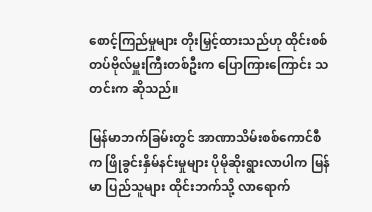စောင့်ကြည်မှုများ တိုးမြှင့်ထားသည်ဟု ထိုင်းစစ်တပ်ဗိုလ်မှူးကြီးတစ်ဦးက ပြောကြားကြောင်း သတင်းက ဆိုသည်။

မြန်မာဘက်ခြမ်းတွင် အာဏာသိမ်းစစ်ကောင်စီက ဖြိုခွင်းနှိမ်နင်းမှုများ ပိုမိုဆိုးရွားလာပါက မြန်မာ ပြည်သူများ ထိုင်းဘက်သို့ လာရောက်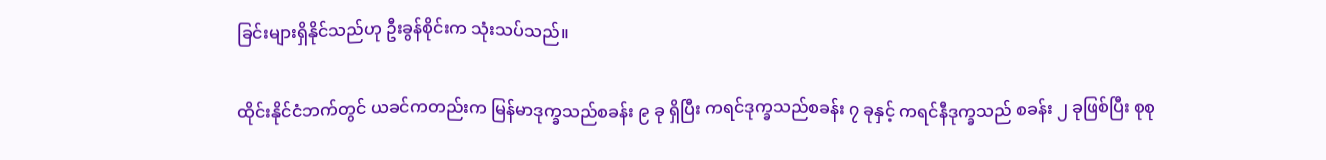ခြင်းများရှိနိုင်သည်ဟု ဦးခွန်စိုင်းက သုံးသပ်သည်။

ထိုင်းနိုင်ငံဘက်တွင် ယခင်ကတည်းက မြန်မာဒုက္ခသည်စခန်း ၉ ခု ရှိပြီး ကရင်ဒုက္ခသည်စခန်း ၇ ခုနှင့် ကရင်နီဒုက္ခသည် စခန်း ၂ ခုဖြစ်ပြီး စုစု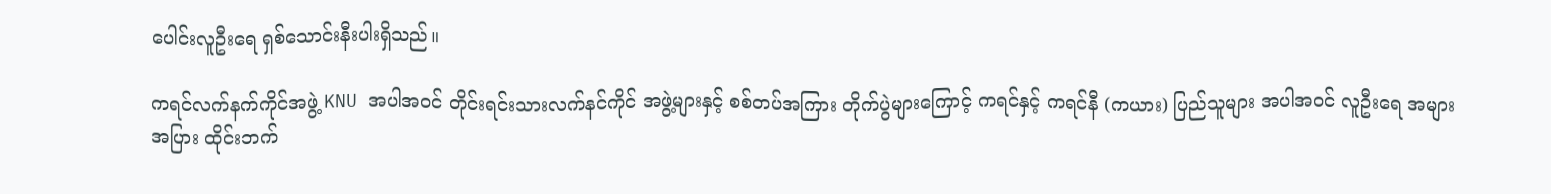ပေါင်းလူဦးရေ ရှစ်သောင်းနီးပါးရှိသည်။

ကရင်လက်နက်ကိုင်အဖွဲ့ KNU အပါအဝင် တိုင်းရင်းသားလက်နင်ကိုင် အဖွဲ့များနှင့် စစ်တပ်အကြား တိုက်ပွဲများကြောင့် ကရင်နှင့် ကရင်နီ (ကယား) ပြည်သူများ အပါအဝင် လူဦးရေ အများအပြား ထိုင်းဘက်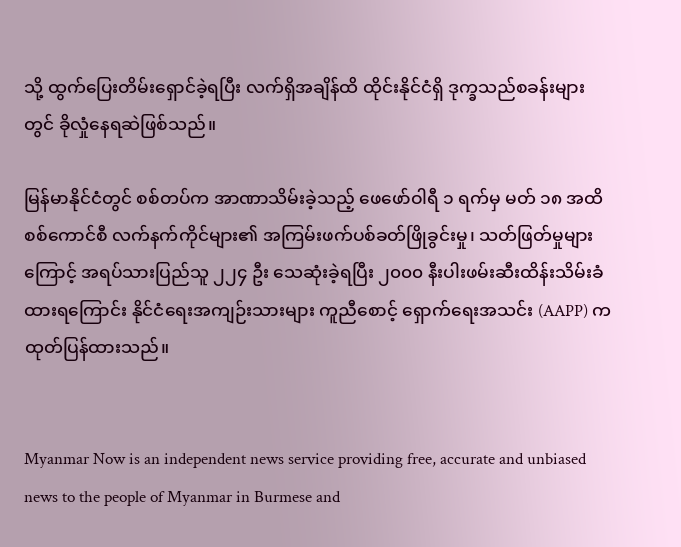သို့ ထွက်ပြေးတိမ်းရှောင်ခဲ့ရပြီး လက်ရှိအချိန်ထိ ထိုင်းနိုင်ငံရှိ ဒုက္ခသည်စခန်းများတွင် ခိုလှုံနေရဆဲဖြစ်သည်။

မြန်မာနိုင်ငံတွင် စစ်တပ်က အာဏာသိမ်းခဲ့သည့် ဖေဖော်ဝါရီ ၁ ရက်မှ မတ် ၁၈ အထိ စစ်ကောင်စီ လက်နက်ကိုင်များ၏ အကြမ်းဖက်ပစ်ခတ်ဖြိုခွင်းမှု၊ သတ်ဖြတ်မှုများကြောင့် အရပ်သားပြည်သူ ၂၂၄ ဦး သေဆုံးခဲ့ရပြီး ၂၀၀၀ နီးပါးဖမ်းဆီးထိန်းသိမ်းခံထားရကြောင်း နိုင်ငံရေးအကျဉ်းသားများ ကူညီစောင့် ရှောက်ရေးအသင်း (AAPP) က ထုတ်ပြန်ထားသည်။


Myanmar Now is an independent news service providing free, accurate and unbiased news to the people of Myanmar in Burmese and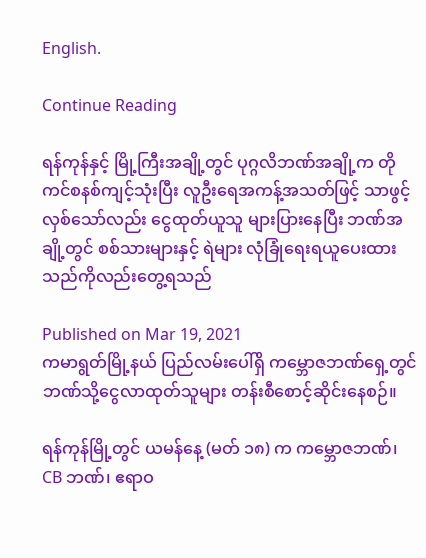English.

Continue Reading

ရန်ကုန်နှင့် မြို့ကြီးအချို့တွင် ပုဂ္ဂလိဘဏ်အချို့က တိုကင်စနစ်ကျင့်သုံးပြီး လူဦးရေအကန့်အသတ်ဖြင့် သာဖွင့်လှစ်သော်လည်း ငွေထုတ်ယူသူ များပြားနေပြီး ဘဏ်အချို့တွင် စစ်သားများနှင့် ရဲများ လုံခြုံရေးရယူပေးထားသည်ကိုလည်းတွေ့ရသည်

Published on Mar 19, 2021
ကမာရွတ်မြို့နယ် ပြည်လမ်းပေါ်ရှိ ကမ္ဘောဇဘဏ်ရှေ့တွင် ဘဏ်သို့ငွေလာထုတ်သူများ တန်းစီစောင့်ဆိုင်းနေစဉ်။

ရန်ကုန်မြို့တွင် ယမန်နေ့ (မတ် ၁၈) က ကမ္ဘောဇဘဏ်၊ CB ဘဏ်၊ ဧရာဝ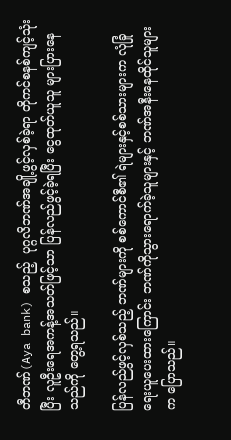တီဘဏ်(Aya bank) စသည့်  ပုဂ္ဂလိဘဏ်အချို့ဖွင့်လှစ်ခဲ့ရာ တိုကင်စနစ်ကျင့်သုံးပြီး လူဦးရေအကန့်အသတ်ဖြင့်သာ ပြန်လည်ဖွင့်ခဲ့ရပြီး ငွေထုတ်ယူသူ များပြားနေသည်ကို တွေ့ရသည်။

ပြန်လည်ဖွင့်လှစ်သည့် ဘဏ်များကို စစ်ကောင်စီ၏ ရဲများနှင့်စစ်သားများက လုံခြုံရေးယူပေးထားကြောင်း ဘဏ်ကိုသွားရောက်ခဲ့သူများနှင့် ဘဏ်အနီးနေထိုင်သူများက ပြောသည်။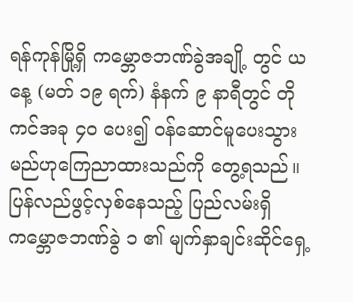ရန်ကုန်မြို့ရှိ ကမ္ဘောဇဘဏ်ခွဲအချို့ တွင် ယနေ့ (မတ် ၁၉ ရက်) နံနက် ၉ နာရီတွင် တိုကင်အခု ၄၀ ပေး၍ ဝန်ဆောင်မူပေးသွားမည်ဟုကြေညာထားသည်ကို တွေ့ရသည်။ ပြန်လည်ဖွင့်လှစ်နေသည့် ပြည်လမ်းရှိ ကမ္ဘောဇဘဏ်ခွဲ ၁ ၏ မျက်နှာချင်းဆိုင်ရှေ့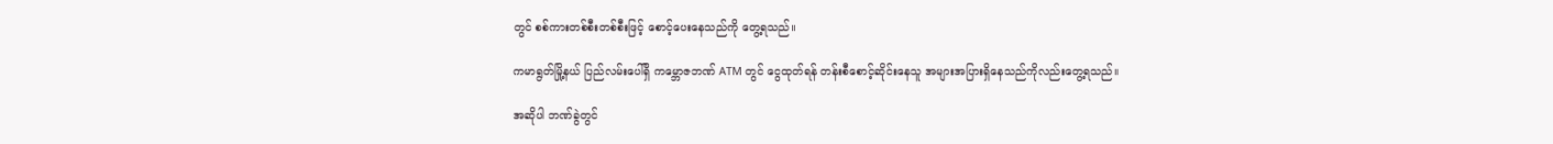တွင် စစ်ကားတစ်စီးတစ်စီးဖြင့် စောင့်ပေးနေသည်ကို တွေ့ရသည်။

ကမာရွတ်မြို့နယ် ပြည်လမ်းပေါ်ရှိ ကမ္ဘောဇဘဏ် ATM တွင် ငွေထုတ်ရန် တန်းစီစောင့်ဆိုင်းနေသူ အများအပြားရှိနေသည်ကိုလည်းတွေ့ရသည်။

အဆိုပါ ဘဏ်ခွဲတွင်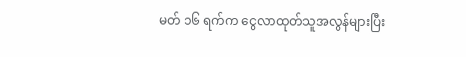မတ် ၁၆ ရက်က ငွေလာထုတ်သူအလွန်များပြီး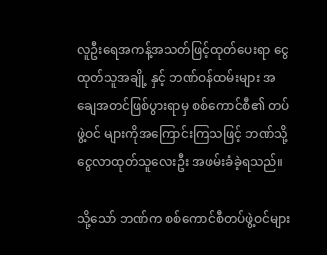လူဦးရေအကန့်အသတ်ဖြင့်ထုတ်ပေးရာ ငွေထုတ်သူအချို့ နှင့် ဘဏ်ဝန်ထမ်းများ အချေအတင်ဖြစ်ပွားရာမှ စစ်ကောင်စီ၏ တပ်ဖွဲ့ဝင် များကိုအကြောင်းကြသဖြင့် ဘဏ်သို့ငွေလာထုတ်သူလေးဦး အဖမ်းခံခဲ့ရသည်။

သို့သော် ဘဏ်က စစ်ကောင်စီတပ်ဖွဲ့ဝင်များ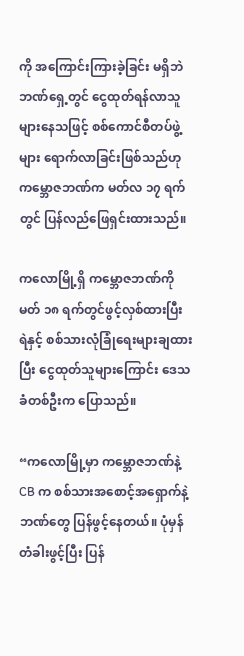ကို အကြောင်းကြားခဲ့ခြင်း မရှိဘဲ ဘဏ်ရှေ့တွင် ငွေထုတ်ရန်လာသူများနေသဖြင့် စစ်ကောင်စီတပ်ဖွဲ့များ ရောက်လာခြင်းဖြစ်သည်ဟု ကမ္ဘောဇဘဏ်က မတ်လ ၁၇ ရက်တွင် ပြန်လည်ဖြေရှင်းထားသည်။

ကလောမြို့ရှိ ကမ္ဘောဇဘဏ်ကို မတ် ၁၈ ရက်တွင်ဖွင့်လှစ်ထားပြီး ရဲနှင့် စစ်သားလုံခြုံရေးများချထားပြီး ငွေထုတ်သူများကြောင်း ဒေသခံတစ်ဦးက ပြောသည်။

“ကလောမြို့မှာ ကမ္ဘောဇဘဏ်နဲ့ CB က စစ်သားအစောင့်အရှောက်နဲ့ ဘဏ်တွေ ပြန်ဖွင့်နေတယ်။ ပုံမှန်တံခါးဖွင့်ပြီး ပြန်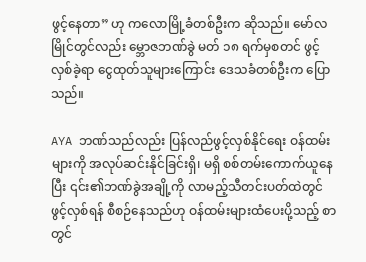ဖွင့်နေတာ” ဟု ကလောမြို့ခံတစ်ဦးက ဆိုသည်။ မော်လမြိုင်တွင်လည်း မ္ဘောဇဘဏ်ခွဲ မတ် ၁၈ ရက်မှစတင် ဖွင့်လှစ်ခဲ့ရာ ငွေထုတ်သူများကြောင်း ဒေသခံတစ်ဦးက ပြောသည်။

AYA ဘဏ်သည်လည်း ပြန်လည်ဖွင့်လှစ်နိုင်ရေး ဝန်ထမ်းများကို အလုပ်ဆင်းနိုင်ခြင်းရှိ၊ မရှိ စစ်တမ်းကောက်ယူနေပြီး ၎င်း၏ဘဏ်ခွဲအချို့ကို လာမည့်သီတင်းပတ်ထဲတွင် ဖွင့်လှစ်ရန် စီစဉ်နေသည်ဟု ဝန်ထမ်းများထံပေးပို့သည့် စာတွင်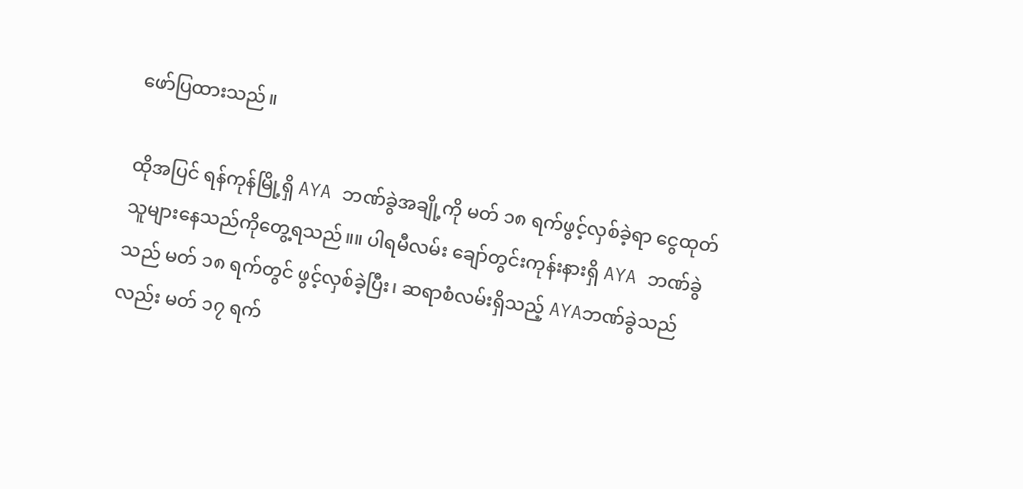ဖော်ပြထားသည်။

ထိုအပြင် ရန်ကုန်မြို့ရှိ AYA ဘဏ်ခွဲအချို့ကို မတ် ၁၈ ရက်ဖွင့်လှစ်ခဲ့ရာ ငွေထုတ်သူများနေသည်ကိုတွေ့ရသည်။။ ပါရမီလမ်း ချော်တွင်းကုန်းနားရှိ AYA ဘဏ်ခွဲသည် မတ် ၁၈ ရက်တွင် ဖွင့်လှစ်ခဲ့ပြီး၊ ဆရာစံလမ်းရှိသည့် AYAဘဏ်ခွဲသည်လည်း မတ် ၁၇ ရက်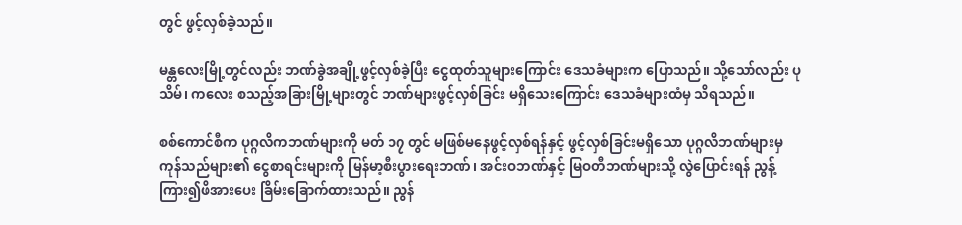တွင် ဖွင့်လှစ်ခဲ့သည်။

မန္တလေးမြို့တွင်လည်း ဘဏ်ခွဲအချို့ဖွင့်လှစ်ခဲ့ပြီး ငွေထုတ်သူများကြောင်း ဒေသခံများက ပြောသည်။ သို့သော်လည်း ပုသိမ်၊ ကလေး စသည့်အခြားမြို့များတွင် ဘဏ်များဖွင့်လှစ်ခြင်း မရှိသေးကြောင်း ဒေသခံများထံမှ သိရသည်။

စစ်ကောင်စီက ပုဂ္ဂလိကဘဏ်များကို မတ် ၁၇ တွင် မဖြစ်မနေဖွင့်လှစ်ရန်နှင့် ဖွင့်လှစ်ခြင်းမရှိသော ပုဂ္ဂလိဘဏ်များမှ ကုန်သည်များ၏ ငွေစာရင်းများကို မြန်မာ့စီးပွားရေးဘဏ်၊ အင်းဝဘဏ်နှင့် မြဝတီဘဏ်များသို့ လွဲပြောင်းရန် ညွန့်ကြား၍ဖိအားပေး ခြိမ်းခြောက်ထားသည်။ ညွန်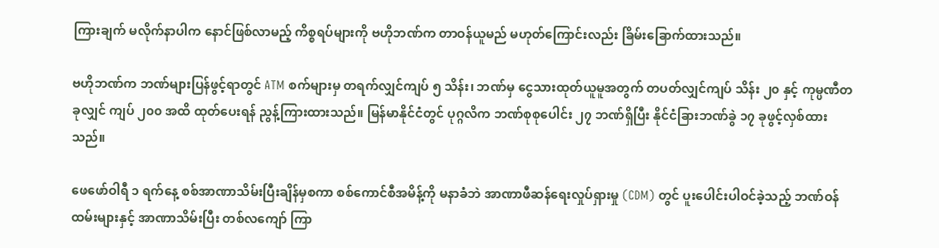ကြားချက် မလိုက်နာပါက နောင်ဖြစ်လာမည့် ကိစ္စရပ်များကို ဗဟိုဘဏ်က တာဝန်ယူမည် မဟုတ်ကြောင်းလည်း ခြိမ်းခြောက်ထားသည်။

ဗဟိုဘဏ်က ဘဏ်များပြန်ဖွင့်ရာတွင် ATM စက်များမှ တရက်လျှင်ကျပ် ၅ သိန်း၊ ဘဏ်မှ ငွေသားထုတ်ယူမူအတွက် တပတ်လျှင်ကျပ် သိန်း ၂၀ နှင့် ကုမ္ပဏီတခုလျှင် ကျပ် ၂၀၀ အထိ ထုတ်ပေးရန် ညွန့်ကြားထားသည်။ မြန်မာနိုင်ငံတွင် ပုဂ္ဂလိက ဘဏ်စုစုပေါင်း ၂၇ ဘဏ်ရှိပြီး နိုင်ငံခြားဘဏ်ခွဲ ၁၇ ခုဖွင့်လှစ်ထားသည်။

ဖေဖော်ဝါရီ ၁ ရက်နေ့ စစ်အာဏာသိမ်းပြီးချိန်မှစကာ စစ်ကောင်စီအမိန့်ကို မနာခံဘဲ အာဏာဖီဆန်ရေးလှုပ်ရှားမှု (CDM) တွင် ပူးပေါင်းပါဝင်ခဲ့သည့် ဘဏ်ဝန်ထမ်းများနှင့် အာဏာသိမ်းပြီး တစ်လကျော် ကြာ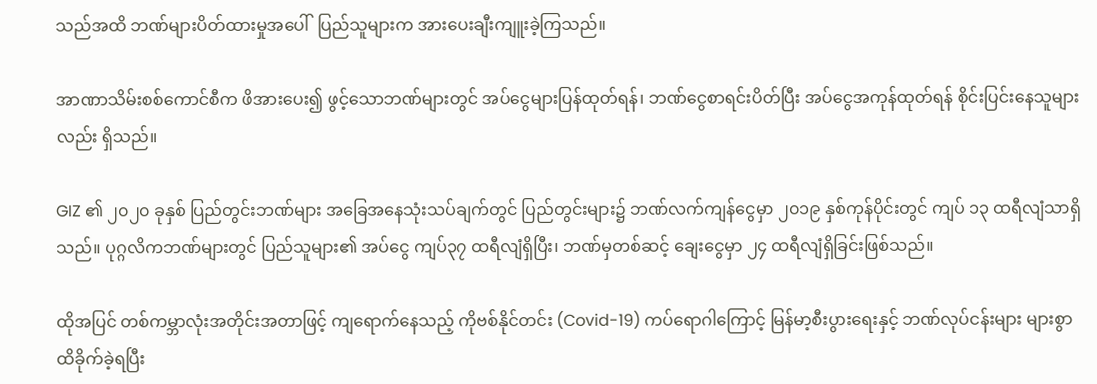သည်အထိ ဘဏ်များပိတ်ထားမှုအပေါ်  ပြည်သူများက အားပေးချီးကျူးခဲ့ကြသည်။

အာဏာသိမ်းစစ်ကောင်စီက ဖိအားပေး၍ ဖွင့်သောဘဏ်များတွင် အပ်ငွေများပြန်ထုတ်ရန်၊ ဘဏ်ငွေစာရင်းပိတ်ပြီး အပ်ငွေအကုန်ထုတ်ရန် စိုင်းပြင်းနေသူများလည်း ရှိသည်။

GIZ ၏ ၂၀၂၀ ခုနှစ် ပြည်တွင်းဘဏ်များ အခြေအနေသုံးသပ်ချက်တွင် ပြည်တွင်းများ၌ ဘဏ်လက်ကျန်ငွေမှာ ၂၀၁၉ နှစ်ကုန်ပိုင်းတွင် ကျပ် ၁၃ ထရီလျံသာရှိသည်။ ပုဂ္ဂလိကဘဏ်များတွင် ပြည်သူများ၏ အပ်ငွေ ကျပ်၃၇ ထရီလျံရှိပြီး၊ ဘဏ်မှတစ်ဆင့် ချေးငွေမှာ ၂၄ ထရီလျံရှိခြင်းဖြစ်သည်။

ထိုအပြင် တစ်ကမ္ဘာလုံးအတိုင်းအတာဖြင့် ကျရောက်နေသည့် ကိုဗစ်နိုင်တင်း (Covid-19) ကပ်ရောဂါကြောင့် မြန်မာ့စီးပွားရေးနှင့် ဘဏ်လုပ်ငန်းများ များစွာထိခိုက်ခဲ့ရပြီး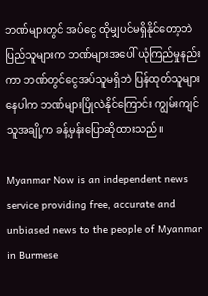ဘဏ်များတွင် အပ်ငွေ ထိုမျှပင်မရှိနိုင်တော့ဘဲ ပြည်သူများက ဘဏ်များအပေါ် ယုံကြည်မှုနည်းကာ ဘဏ်တွင်ငွေအပ်သူမရှိဘဲ ပြန်ထုတ်သူများနေပါက ဘဏ်များပြိုလဲနိုင်ကြောင်း ကျွမ်းကျင်သူအချို့က ခန့်မှန်းပြောဆိုထားသည်။

Myanmar Now is an independent news service providing free, accurate and unbiased news to the people of Myanmar in Burmese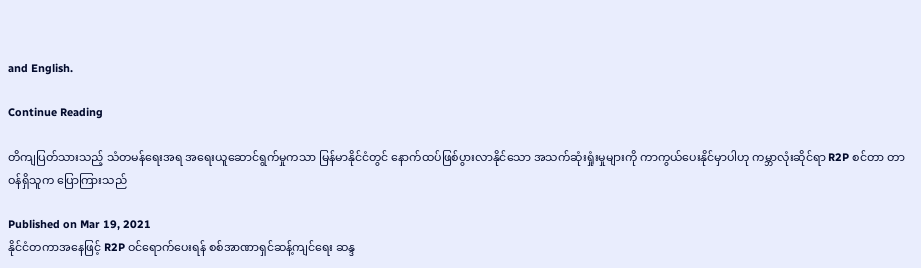and English.

Continue Reading

တိကျပြတ်သားသည့် သံတမန်ရေးအရ အရေးယူဆောင်ရွက်မှုကသာ မြန်မာနိုင်ငံတွင် နောက်ထပ်ဖြစ်ပွားလာနိုင်သော အသက်ဆုံးရှုံးမှုများကို ကာကွယ်ပေးနိုင်မှာပါဟု ကမ္ဘာလုံးဆိုင်ရာ R2P စင်တာ တာဝန်ရှိသူက ပြောကြားသည်

Published on Mar 19, 2021
နိုင်ငံတကာအနေဖြင့် R2P ဝင်ရောက်ပေးရန် စစ်အာဏာရှင်ဆန့်ကျင်ရေး ဆန္ဒ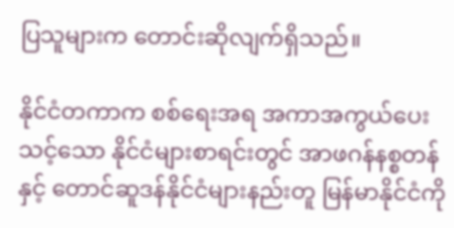ပြသူများက တောင်းဆိုလျက်ရှိသည်။

နိုင်ငံတကာက စစ်ရေးအရ အကာအကွယ်ပေးသင့်သော နိုင်ငံများစာရင်းတွင် အာဖဂန်နစ္စတန်နှင့် တောင်ဆူဒန်နိုင်ငံများနည်းတူ မြန်မာနိုင်ငံကို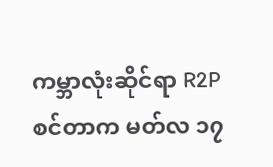ကမ္ဘာလုံးဆိုင်ရာ R2P စင်တာက မတ်လ ၁၇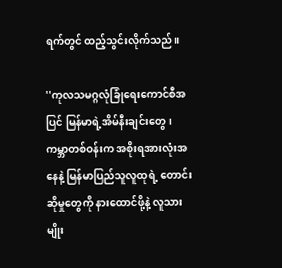ရက်တွင် ထည့်သွင်းလိုက်သည်။

''ကုလသမဂ္ဂလုံခြုံရေးကောင်စီအပြင် မြန်မာရဲ့အိမ်နီးချင်းတွေ၊ ကမ္ဘာတစ်ဝန်းက အစိုးရအားလုံးအနေနဲ့ မြန်မာပြည်သူလူထုရဲ့ တောင်းဆိုမှုတွေကို နားထောင်ဖို့နဲ့ လူသားမျိုး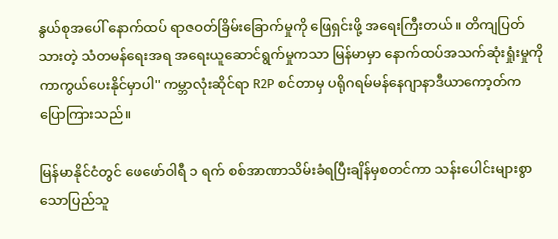နွယ်စုအပေါ် နောက်ထပ် ရာဇဝတ်ခြိမ်းခြောက်မှုကို ဖြေရှင်းဖို့ အရေးကြီးတယ်။ တိကျပြတ်သားတဲ့ သံတမန်ရေးအရ အရေးယူဆောင်ရွက်မှုကသာ မြန်မာမှာ နောက်ထပ်အသက်ဆုံးရှုံးမှုကို ကာကွယ်ပေးနိုင်မှာပါ'' ကမ္ဘာလုံးဆိုင်ရာ R2P စင်တာမှ ပရိုဂရမ်မန်နေဂျာနာဒီယာကော့တ်က ပြောကြားသည်။

မြန်မာနိုင်ငံတွင် ဖေဖော်ဝါရီ ၁ ရက် စစ်အာဏာသိမ်းခံရပြီးချိန်မှစတင်ကာ သန်းပေါင်းများစွာသောပြည်သူ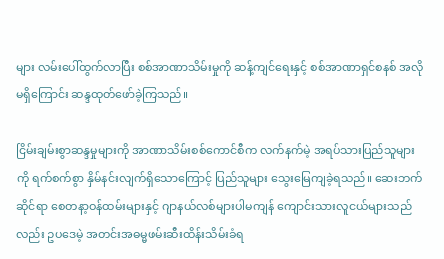များ လမ်းပေါ်ထွက်လာပြီး စစ်အာဏာသိမ်းမှုကို ဆန့်ကျင်ရေးနှင့် စစ်အာဏာရှင်စနစ် အလိုမရှိကြောင်း ဆန္ဒထုတ်ဖော်ခဲ့ကြသည်။

ငြိမ်းချမ်းစွာဆန္ဒမှုများကို အာဏာသိမ်းစစ်ကောင်စီက လက်နက်မဲ့ အရပ်သားပြည်သူများကို ရက်စက်စွာ နှိမ်နင်းလျက်ရှိသောကြောင့် ပြည်သူများ သွေးမြေကျခဲ့ရသည်။ ဆေးဘက်ဆိုင်ရာ စေတနာ့ဝန်ထမ်းများနှင့် ဂျာနယ်လစ်များပါမကျန် ကျောင်းသားလူငယ်များသည်လည်း ဥပဒေမဲ့ အတင်းအဓမ္မဖမ်းဆီးထိန်းသိမ်းခံရ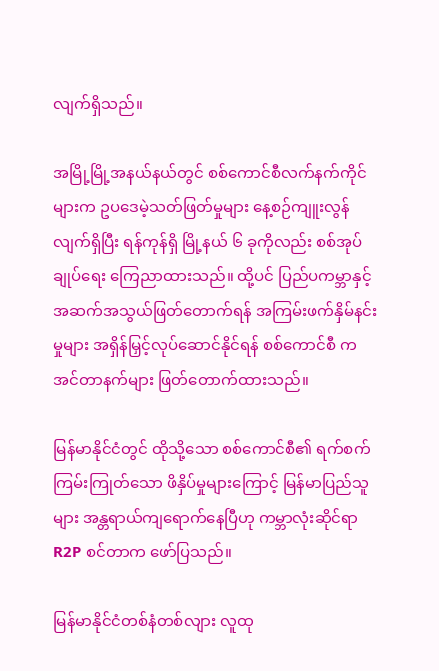လျက်ရှိသည်။

အမြို့မြို့အနယ်နယ်တွင် စစ်ကောင်စီလက်နက်ကိုင်များက ဥပဒေမဲ့သတ်ဖြတ်မှုများ နေ့စဉ်ကျူးလွန် လျက်ရှိပြီး ရန်ကုန်ရှိ မြို့နယ် ၆ ခုကိုလည်း စစ်အုပ်ချုပ်ရေး ကြေညာထားသည်။ ထို့ပင် ပြည်ပကမ္ဘာနှင့် အဆက်အသွယ်ဖြတ်တောက်ရန် အကြမ်းဖက်နှိမ်နင်းမှုများ အရှိန်မြှင့်လုပ်ဆောင်နိုင်ရန် စစ်ကောင်စီ က အင်တာနက်များ ဖြတ်တောက်ထားသည်။

မြန်မာနိုင်ငံတွင် ထိုသို့သော စစ်ကောင်စီ၏ ရက်စက်ကြမ်းကြုတ်သော ဖိနှိပ်မှုများကြောင့် မြန်မာပြည်သူများ အန္တရာယ်ကျရောက်နေပြီဟု ကမ္ဘာလုံးဆိုင်ရာ R2P စင်တာက ဖော်ပြသည်။

မြန်မာနိုင်ငံတစ်နံတစ်လျား လူထု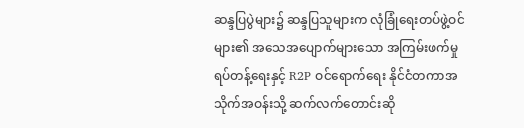ဆန္ဒပြပွဲများ၌ ဆန္ဒပြသူများက လုံခြုံရေးတပ်ဖွဲ့ဝင်များ၏ အသေအပျောက်များသော အကြမ်းဖက်မှုရပ်တန့်ရေးနှင့် R2P ဝင်ရောက်ရေး နိုင်ငံတကာအသိုက်အဝန်းသို့ ဆက်လက်တောင်းဆို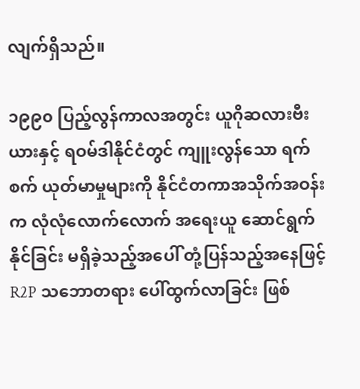လျက်ရှိသည်။

၁၉၉၀ ပြည့်လွန်ကာလအတွင်း ယူဂိုဆလားဗီးယားနှင့် ရဝမ်ဒါနိုင်ငံတွင် ကျူးလွန်သော ရက်စက် ယုတ်မာမှုများကို နိုင်ငံတကာအသိုက်အဝန်းက လုံလုံလောက်လောက် အရေးယူ ဆောင်ရွက်နိုင်ခြင်း မရှိခဲ့သည့်အပေါ် တုံ့ပြန်သည့်အနေဖြင့် R2P သဘောတရား ပေါ်ထွက်လာခြင်း ဖြစ်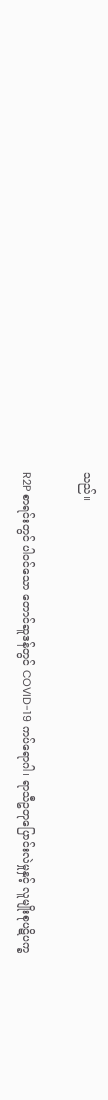သည်။

R2P စာရင်းတွင် ပါဝင်သော တောင်ဆူဒန်တွင် COVID-19 ကပ်ရောဂါ၊ ရာသီဥတုပြောင်းလဲမှုနှင့် လူမျိုးစုပဋိပက္ခ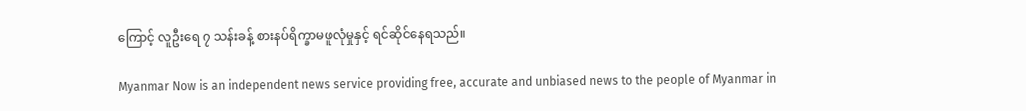ကြောင့် လူဦးရေ ၇ သန်းခန့် စားနပ်ရိက္ခာမဖူလုံမှုနှင့် ရင်ဆိုင်နေရသည်။

Myanmar Now is an independent news service providing free, accurate and unbiased news to the people of Myanmar in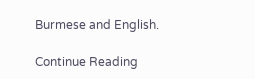Burmese and English.

Continue Reading